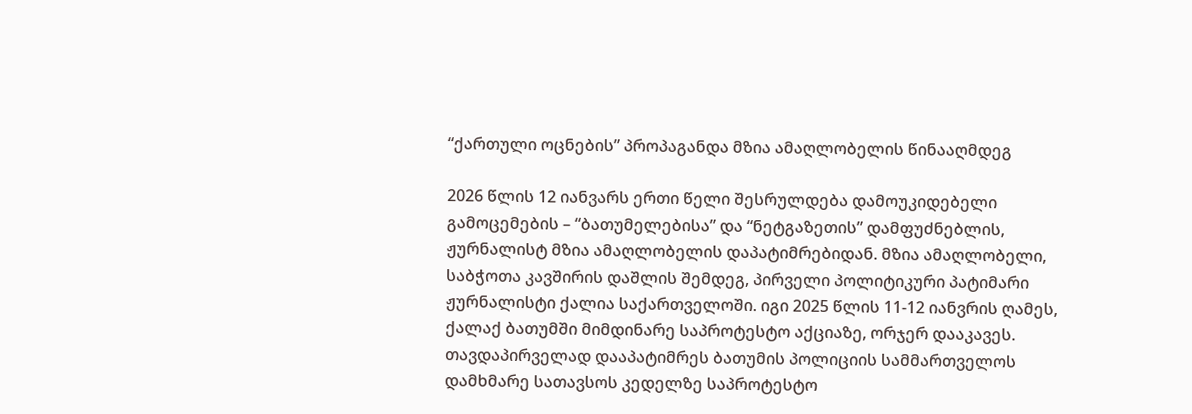“ქართული ოცნების” პროპაგანდა მზია ამაღლობელის წინააღმდეგ

2026 წლის 12 იანვარს ერთი წელი შესრულდება დამოუკიდებელი გამოცემების – “ბათუმელებისა” და “ნეტგაზეთის” დამფუძნებლის, ჟურნალისტ მზია ამაღლობელის დაპატიმრებიდან. მზია ამაღლობელი, საბჭოთა კავშირის დაშლის შემდეგ, პირველი პოლიტიკური პატიმარი ჟურნალისტი ქალია საქართველოში. იგი 2025 წლის 11-12 იანვრის ღამეს, ქალაქ ბათუმში მიმდინარე საპროტესტო აქციაზე, ორჯერ დააკავეს. თავდაპირველად დააპატიმრეს ბათუმის პოლიციის სამმართველოს დამხმარე სათავსოს კედელზე საპროტესტო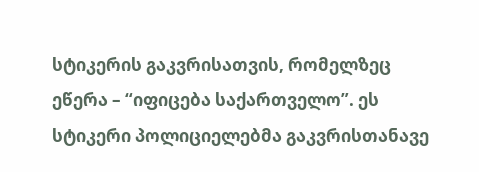სტიკერის გაკვრისათვის, რომელზეც ეწერა – “იფიცება საქართველო”. ეს სტიკერი პოლიციელებმა გაკვრისთანავე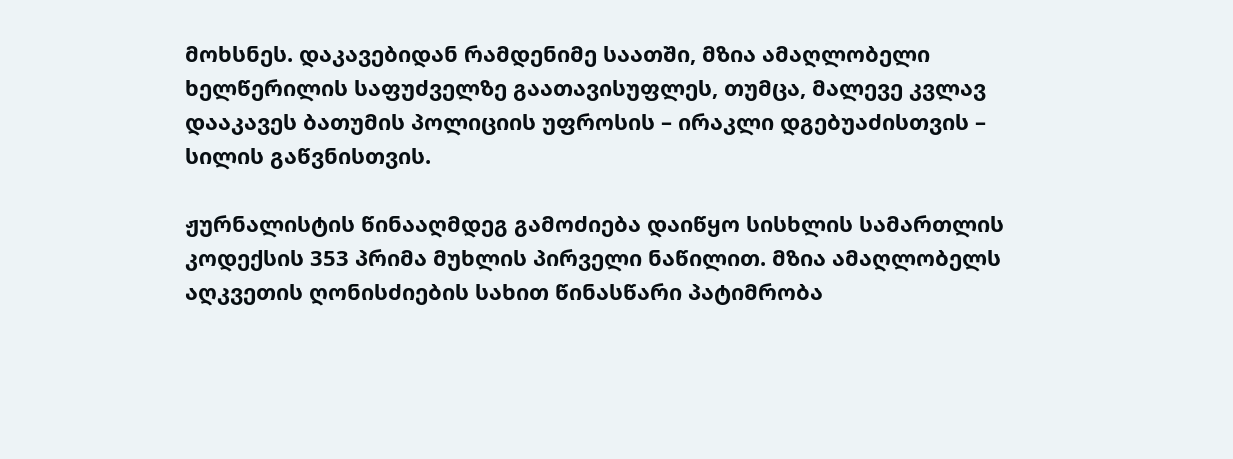მოხსნეს. დაკავებიდან რამდენიმე საათში, მზია ამაღლობელი ხელწერილის საფუძველზე გაათავისუფლეს, თუმცა, მალევე კვლავ დააკავეს ბათუმის პოლიციის უფროსის – ირაკლი დგებუაძისთვის – სილის გაწვნისთვის.

ჟურნალისტის წინააღმდეგ გამოძიება დაიწყო სისხლის სამართლის კოდექსის 353 პრიმა მუხლის პირველი ნაწილით. მზია ამაღლობელს აღკვეთის ღონისძიების სახით წინასწარი პატიმრობა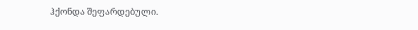ჰქონდა შეფარდებული.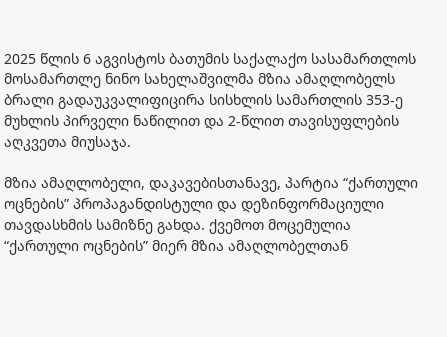2025 წლის 6 აგვისტოს ბათუმის საქალაქო სასამართლოს მოსამართლე ნინო სახელაშვილმა მზია ამაღლობელს ბრალი გადაუკვალიფიცირა სისხლის სამართლის 353-ე მუხლის პირველი ნაწილით და 2-წლით თავისუფლების აღკვეთა მიუსაჯა.

მზია ამაღლობელი, დაკავებისთანავე, პარტია “ქართული ოცნების” პროპაგანდისტული და დეზინფორმაციული თავდასხმის სამიზნე გახდა. ქვემოთ მოცემულია “ქართული ოცნების” მიერ მზია ამაღლობელთან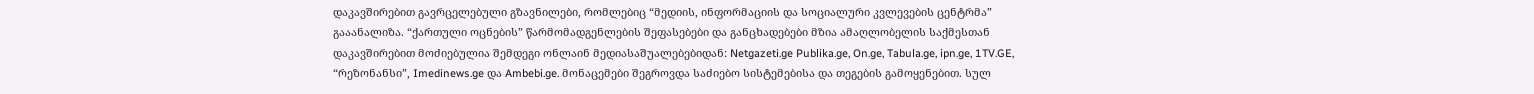დაკავშირებით გავრცელებული გზავნილები, რომლებიც “მედიის, ინფორმაციის და სოციალური კვლევების ცენტრმა” გააანალიზა. “ქართული ოცნების” წარმომადგენლების შეფასებები და განცხადებები მზია ამაღლობელის საქმესთან დაკავშირებით მოძიებულია შემდეგი ონლაინ მედიასაშუალებებიდან: Netgazeti.ge Publika.ge, On.ge, Tabula.ge, ipn.ge, 1TV.GE, “რეზონანსი”, Imedinews.ge და Ambebi.ge. მონაცემები შეგროვდა საძიებო სისტემებისა და თეგების გამოყენებით. სულ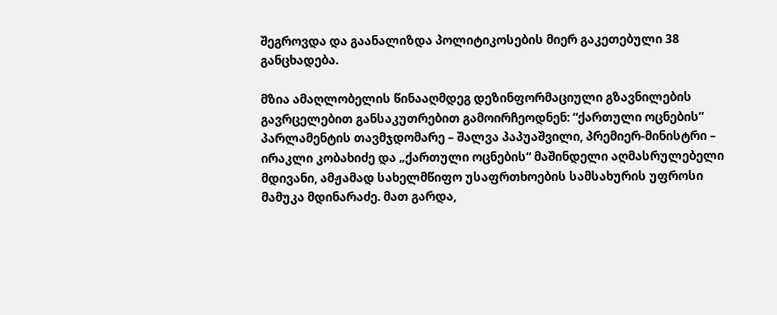შეგროვდა და გაანალიზდა პოლიტიკოსების მიერ გაკეთებული 38 განცხადება.

მზია ამაღლობელის წინააღმდეგ დეზინფორმაციული გზავნილების გავრცელებით განსაკუთრებით გამოირჩეოდნენ: “ქართული ოცნების” პარლამენტის თავმჯდომარე – შალვა პაპუაშვილი, პრემიერ-მინისტრი – ირაკლი კობახიძე და „ქართული ოცნების“ მაშინდელი აღმასრულებელი მდივანი, ამჟამად სახელმწიფო უსაფრთხოების სამსახურის უფროსი მამუკა მდინარაძე. მათ გარდა,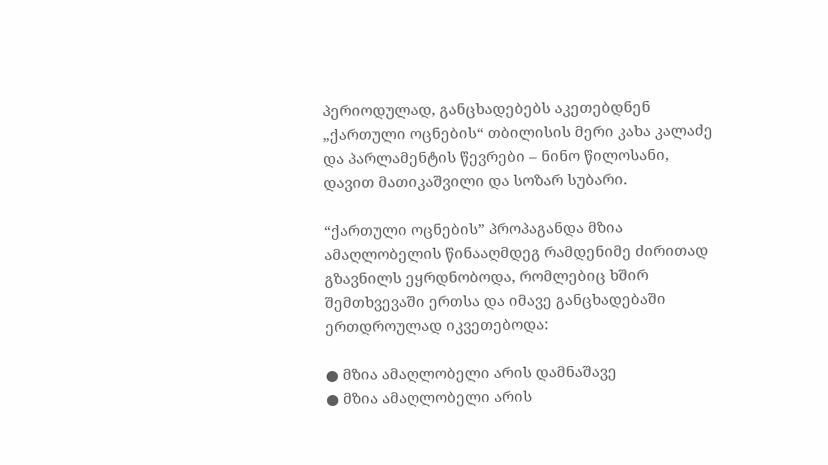პერიოდულად, განცხადებებს აკეთებდნენ „ქართული ოცნების“ თბილისის მერი კახა კალაძე და პარლამენტის წევრები – ნინო წილოსანი, დავით მათიკაშვილი და სოზარ სუბარი.

“ქართული ოცნების” პროპაგანდა მზია ამაღლობელის წინააღმდეგ რამდენიმე ძირითად გზავნილს ეყრდნობოდა, რომლებიც ხშირ შემთხვევაში ერთსა და იმავე განცხადებაში ერთდროულად იკვეთებოდა:

● მზია ამაღლობელი არის დამნაშავე
● მზია ამაღლობელი არის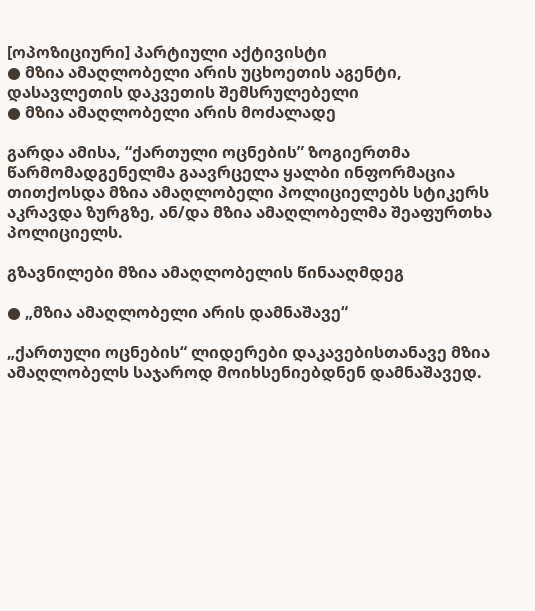[ოპოზიციური] პარტიული აქტივისტი
● მზია ამაღლობელი არის უცხოეთის აგენტი, დასავლეთის დაკვეთის შემსრულებელი
● მზია ამაღლობელი არის მოძალადე

გარდა ამისა, “ქართული ოცნების” ზოგიერთმა წარმომადგენელმა გაავრცელა ყალბი ინფორმაცია თითქოსდა მზია ამაღლობელი პოლიციელებს სტიკერს აკრავდა ზურგზე, ან/და მზია ამაღლობელმა შეაფურთხა პოლიციელს.

გზავნილები მზია ამაღლობელის წინააღმდეგ

● „მზია ამაღლობელი არის დამნაშავე“

„ქართული ოცნების“ ლიდერები დაკავებისთანავე მზია ამაღლობელს საჯაროდ მოიხსენიებდნენ დამნაშავედ.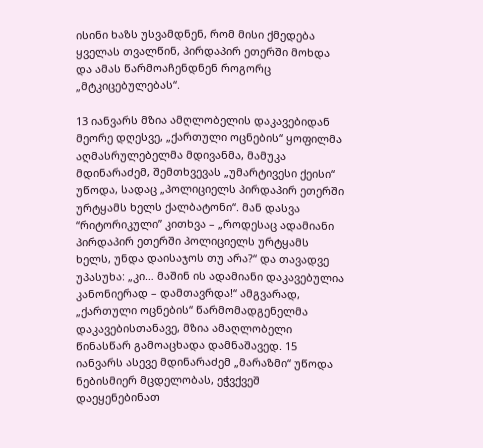ისინი ხაზს უსვამდნენ, რომ მისი ქმედება ყველას თვალწინ, პირდაპირ ეთერში მოხდა და ამას წარმოაჩენდნენ როგორც „მტკიცებულებას“.

13 იანვარს მზია ამღლობელის დაკავებიდან მეორე დღესვე, „ქართული ოცნების“ ყოფილმა აღმასრულებელმა მდივანმა, მამუკა მდინარაძემ, შემთხვევას „უმარტივესი ქეისი“ უწოდა, სადაც „პოლიციელს პირდაპირ ეთერში ურტყამს ხელს ქალბატონი“. მან დასვა “რიტორიკული” კითხვა – „როდესაც ადამიანი პირდაპირ ეთერში პოლიციელს ურტყამს ხელს, უნდა დაისაჯოს თუ არა?“ და თავადვე უპასუხა: „კი… მაშინ ის ადამიანი დაკავებულია კანონიერად – დამთავრდა!“ ამგვარად, „ქართული ოცნების“ წარმომადგენელმა დაკავებისთანავე, მზია ამაღლობელი წინასწარ გამოაცხადა დამნაშავედ. 15 იანვარს ასევე მდინარაძემ „მარაზმი“ უწოდა ნებისმიერ მცდელობას, ეჭვქვეშ დაეყენებინათ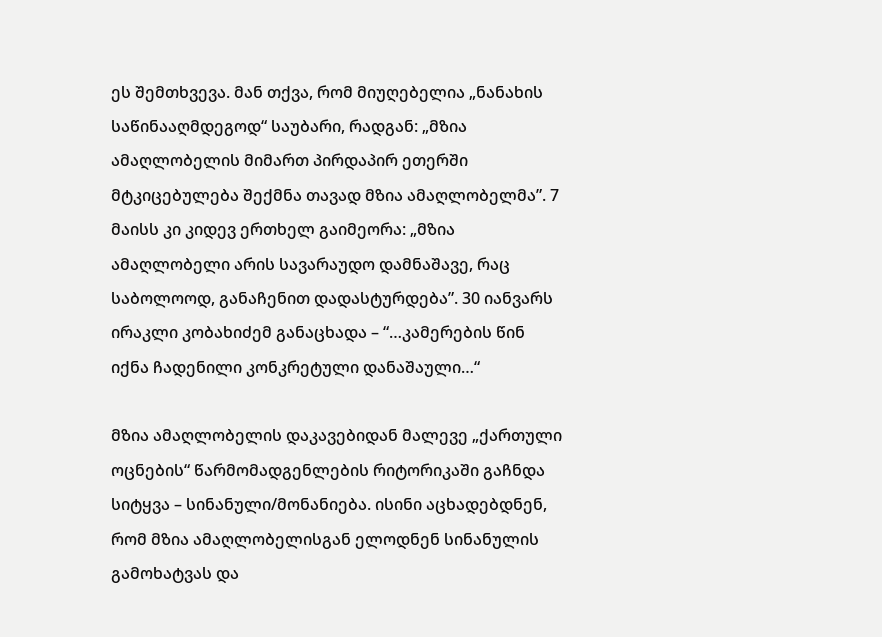ეს შემთხვევა. მან თქვა, რომ მიუღებელია „ნანახის საწინააღმდეგოდ“ საუბარი, რადგან: „მზია ამაღლობელის მიმართ პირდაპირ ეთერში მტკიცებულება შექმნა თავად მზია ამაღლობელმა”. 7 მაისს კი კიდევ ერთხელ გაიმეორა: „მზია ამაღლობელი არის სავარაუდო დამნაშავე, რაც საბოლოოდ, განაჩენით დადასტურდება”. 30 იანვარს ირაკლი კობახიძემ განაცხადა – “…კამერების წინ იქნა ჩადენილი კონკრეტული დანაშაული…“

მზია ამაღლობელის დაკავებიდან მალევე „ქართული ოცნების“ წარმომადგენლების რიტორიკაში გაჩნდა სიტყვა – სინანული/მონანიება. ისინი აცხადებდნენ, რომ მზია ამაღლობელისგან ელოდნენ სინანულის გამოხატვას და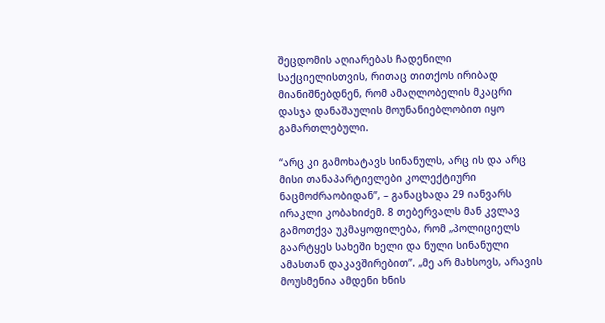შეცდომის აღიარებას ჩადენილი საქციელისთვის, რითაც თითქოს ირიბად მიანიშნებდნენ, რომ ამაღლობელის მკაცრი დასჯა დანაშაულის მოუნანიებლობით იყო გამართლებული.

“არც კი გამოხატავს სინანულს, არც ის და არც მისი თანაპარტიელები კოლექტიური ნაცმოძრაობიდან”, – განაცხადა 29 იანვარს ირაკლი კობახიძემ. 8 თებერვალს მან კვლავ გამოთქვა უკმაყოფილება, რომ „პოლიციელს გაარტყეს სახეში ხელი და ნული სინანული ამასთან დაკავშირებით”. „მე არ მახსოვს, არავის მოუსმენია ამდენი ხნის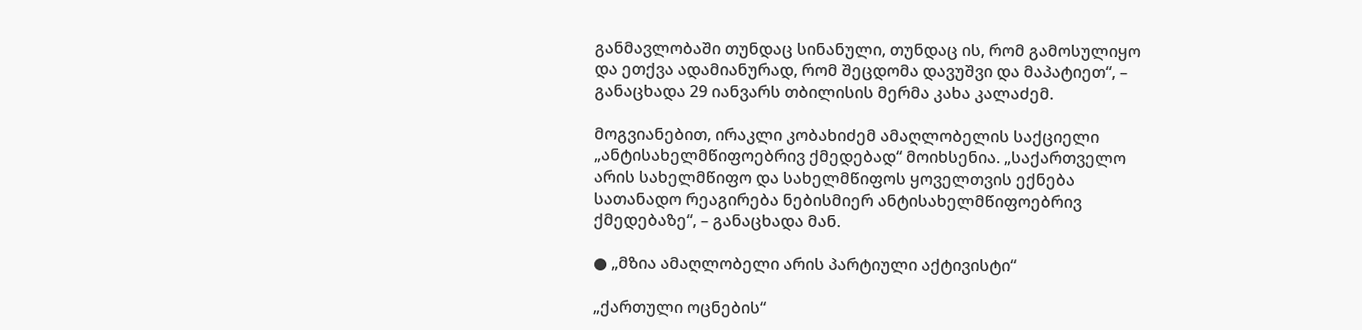განმავლობაში თუნდაც სინანული, თუნდაც ის, რომ გამოსულიყო და ეთქვა ადამიანურად, რომ შეცდომა დავუშვი და მაპატიეთ“, – განაცხადა 29 იანვარს თბილისის მერმა კახა კალაძემ.

მოგვიანებით, ირაკლი კობახიძემ ამაღლობელის საქციელი „ანტისახელმწიფოებრივ ქმედებად“ მოიხსენია. „საქართველო არის სახელმწიფო და სახელმწიფოს ყოველთვის ექნება სათანადო რეაგირება ნებისმიერ ანტისახელმწიფოებრივ ქმედებაზე“, – განაცხადა მან.

● „მზია ამაღლობელი არის პარტიული აქტივისტი“

„ქართული ოცნების“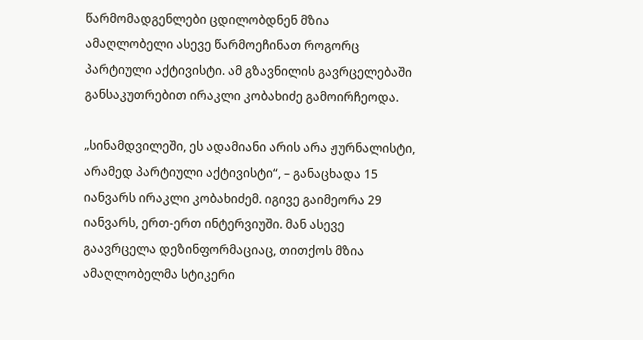წარმომადგენლები ცდილობდნენ მზია ამაღლობელი ასევე წარმოეჩინათ როგორც პარტიული აქტივისტი. ამ გზავნილის გავრცელებაში განსაკუთრებით ირაკლი კობახიძე გამოირჩეოდა.

„სინამდვილეში, ეს ადამიანი არის არა ჟურნალისტი, არამედ პარტიული აქტივისტი“, – განაცხადა 15 იანვარს ირაკლი კობახიძემ. იგივე გაიმეორა 29 იანვარს, ერთ-ერთ ინტერვიუში. მან ასევე გაავრცელა დეზინფორმაციაც, თითქოს მზია ამაღლობელმა სტიკერი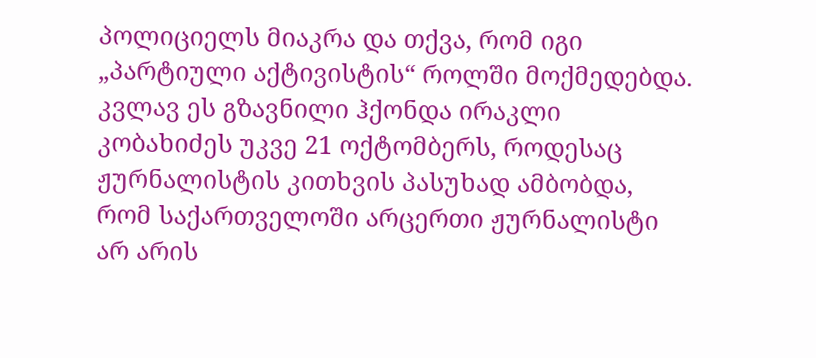პოლიციელს მიაკრა და თქვა, რომ იგი „პარტიული აქტივისტის“ როლში მოქმედებდა. კვლავ ეს გზავნილი ჰქონდა ირაკლი კობახიძეს უკვე 21 ოქტომბერს, როდესაც ჟურნალისტის კითხვის პასუხად ამბობდა, რომ საქართველოში არცერთი ჟურნალისტი არ არის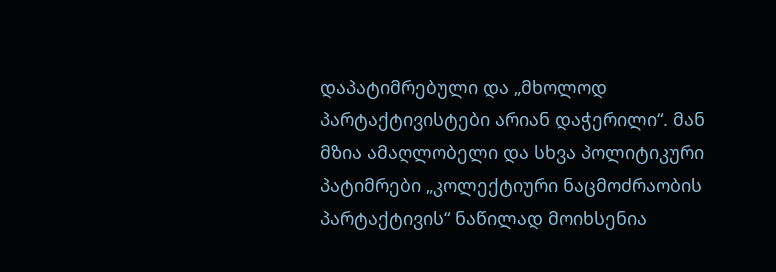დაპატიმრებული და „მხოლოდ პარტაქტივისტები არიან დაჭერილი“. მან მზია ამაღლობელი და სხვა პოლიტიკური პატიმრები „კოლექტიური ნაცმოძრაობის პარტაქტივის“ ნაწილად მოიხსენია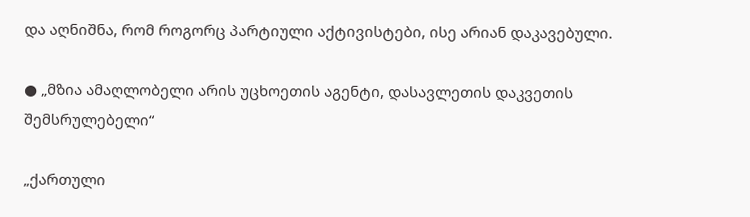და აღნიშნა, რომ როგორც პარტიული აქტივისტები, ისე არიან დაკავებული.

● „მზია ამაღლობელი არის უცხოეთის აგენტი, დასავლეთის დაკვეთის შემსრულებელი“

„ქართული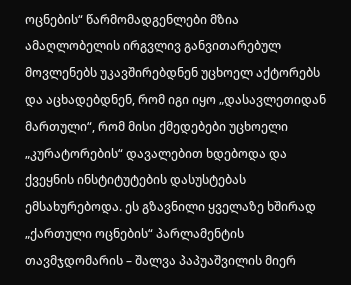ოცნების“ წარმომადგენლები მზია ამაღლობელის ირგვლივ განვითარებულ მოვლენებს უკავშირებდნენ უცხოელ აქტორებს და აცხადებდნენ, რომ იგი იყო „დასავლეთიდან მართული“, რომ მისი ქმედებები უცხოელი „კურატორების“ დავალებით ხდებოდა და ქვეყნის ინსტიტუტების დასუსტებას ემსახურებოდა. ეს გზავნილი ყველაზე ხშირად „ქართული ოცნების“ პარლამენტის თავმჯდომარის – შალვა პაპუაშვილის მიერ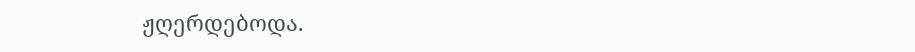ჟღერდებოდა.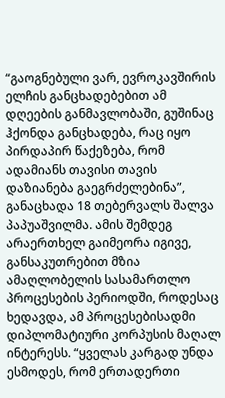“გაოგნებული ვარ, ევროკავშირის ელჩის განცხადებებით ამ დღეების განმავლობაში, გუშინაც ჰქონდა განცხადება, რაც იყო პირდაპირ წაქეზება, რომ ადამიანს თავისი თავის დაზიანება გაეგრძელებინა”, განაცხადა 18 თებერვალს შალვა პაპუაშვილმა. ამის შემდეგ არაერთხელ გაიმეორა იგივე, განსაკუთრებით მზია ამაღლობელის სასამართლო პროცესების პერიოდში, როდესაც ხედავდა, ამ პროცესებისადმი დიპლომატიური კორპუსის მაღალ ინტერესს. “ყველას კარგად უნდა ესმოდეს, რომ ერთადერთი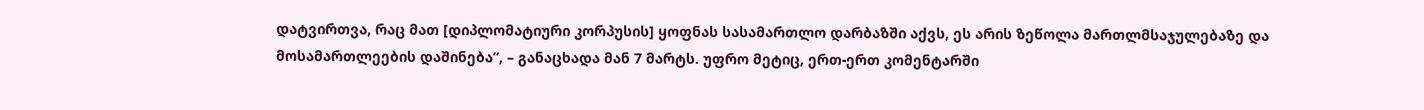დატვირთვა, რაც მათ [დიპლომატიური კორპუსის] ყოფნას სასამართლო დარბაზში აქვს, ეს არის ზეწოლა მართლმსაჯულებაზე და მოსამართლეების დაშინება”, – განაცხადა მან 7 მარტს. უფრო მეტიც, ერთ-ერთ კომენტარში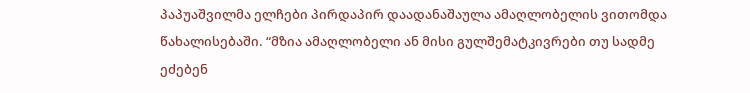პაპუაშვილმა ელჩები პირდაპირ დაადანაშაულა ამაღლობელის ვითომდა წახალისებაში. “მზია ამაღლობელი ან მისი გულშემატკივრები თუ სადმე ეძებენ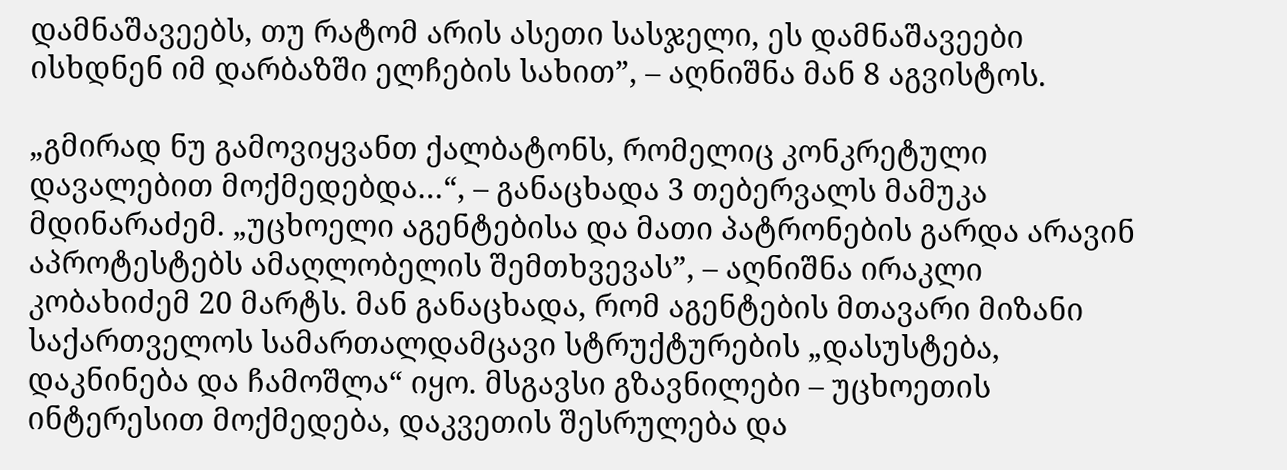დამნაშავეებს, თუ რატომ არის ასეთი სასჯელი, ეს დამნაშავეები ისხდნენ იმ დარბაზში ელჩების სახით”, – აღნიშნა მან 8 აგვისტოს.

„გმირად ნუ გამოვიყვანთ ქალბატონს, რომელიც კონკრეტული დავალებით მოქმედებდა…“, – განაცხადა 3 თებერვალს მამუკა მდინარაძემ. „უცხოელი აგენტებისა და მათი პატრონების გარდა არავინ აპროტესტებს ამაღლობელის შემთხვევას”, – აღნიშნა ირაკლი კობახიძემ 20 მარტს. მან განაცხადა, რომ აგენტების მთავარი მიზანი საქართველოს სამართალდამცავი სტრუქტურების „დასუსტება, დაკნინება და ჩამოშლა“ იყო. მსგავსი გზავნილები – უცხოეთის ინტერესით მოქმედება, დაკვეთის შესრულება და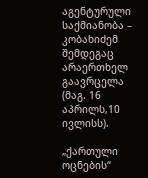აგენტურული საქმიანობა – კობახიძემ შემდეგაც არაერთხელ გაავრცელა (მაგ. 16 აპრილს,10 ივლისს).

„ქართული ოცნების“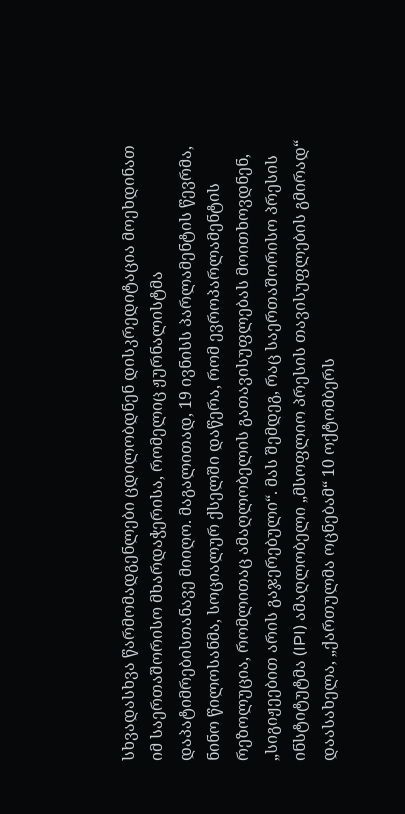სხვადასხვა წარმომადგენლები ცდილობდნენ დისკრედიტაცია მოეხდინათ იმ საერთაშორისო მხარდაჭერისა, რომელიც ჟურნალისტმა დაპატიმრებისთანავე მიიღო. მაგალითად, 19 ივნისს პარლამენტის წევრმა, ნინო წილოსანმა, სოციალურ ქსელში დაწერა, რომ ევროპარლამენტის რეზოლუცია, რომლითაც ამაღლობელის გათავისუფლებას მოითხოვდნენ, „სიგიჟეებით არის გაჯერებული“. მას შემდეგ, რაც საერთაშორისო პრესის ინსტიტუტმა (IPI) ამაღლობელი „მსოფლიო პრესის თავისუფლების გმირად“ დაასახელა, „ქართულმა ოცნებამ“ 10 ოქტომბერს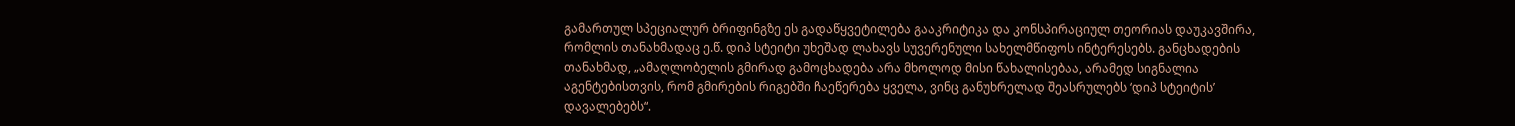გამართულ სპეციალურ ბრიფინგზე ეს გადაწყვეტილება გააკრიტიკა და კონსპირაციულ თეორიას დაუკავშირა, რომლის თანახმადაც ე.წ. დიპ სტეიტი უხეშად ლახავს სუვერენული სახელმწიფოს ინტერესებს. განცხადების თანახმად, „ამაღლობელის გმირად გამოცხადება არა მხოლოდ მისი წახალისებაა, არამედ სიგნალია აგენტებისთვის, რომ გმირების რიგებში ჩაეწერება ყველა, ვინც განუხრელად შეასრულებს ‘დიპ სტეიტის’ დავალებებს“.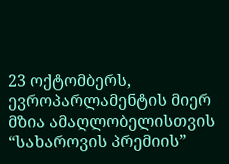23 ოქტომბერს, ევროპარლამენტის მიერ მზია ამაღლობელისთვის “სახაროვის პრემიის”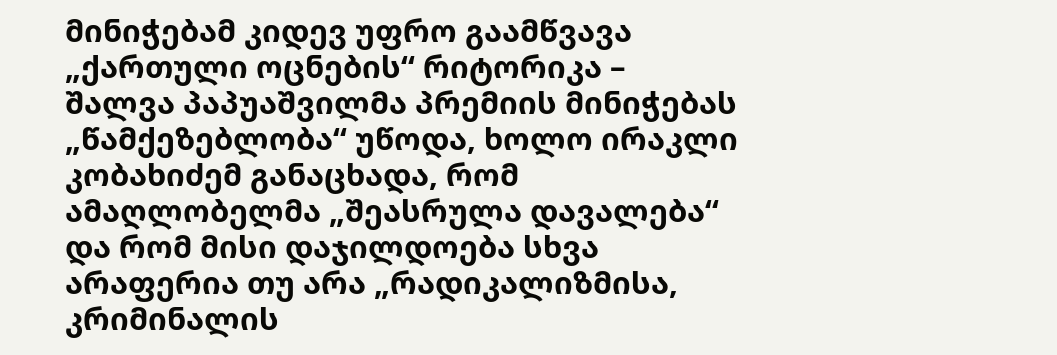მინიჭებამ კიდევ უფრო გაამწვავა „ქართული ოცნების“ რიტორიკა – შალვა პაპუაშვილმა პრემიის მინიჭებას „წამქეზებლობა“ უწოდა, ხოლო ირაკლი კობახიძემ განაცხადა, რომ ამაღლობელმა „შეასრულა დავალება“ და რომ მისი დაჯილდოება სხვა არაფერია თუ არა „რადიკალიზმისა, კრიმინალის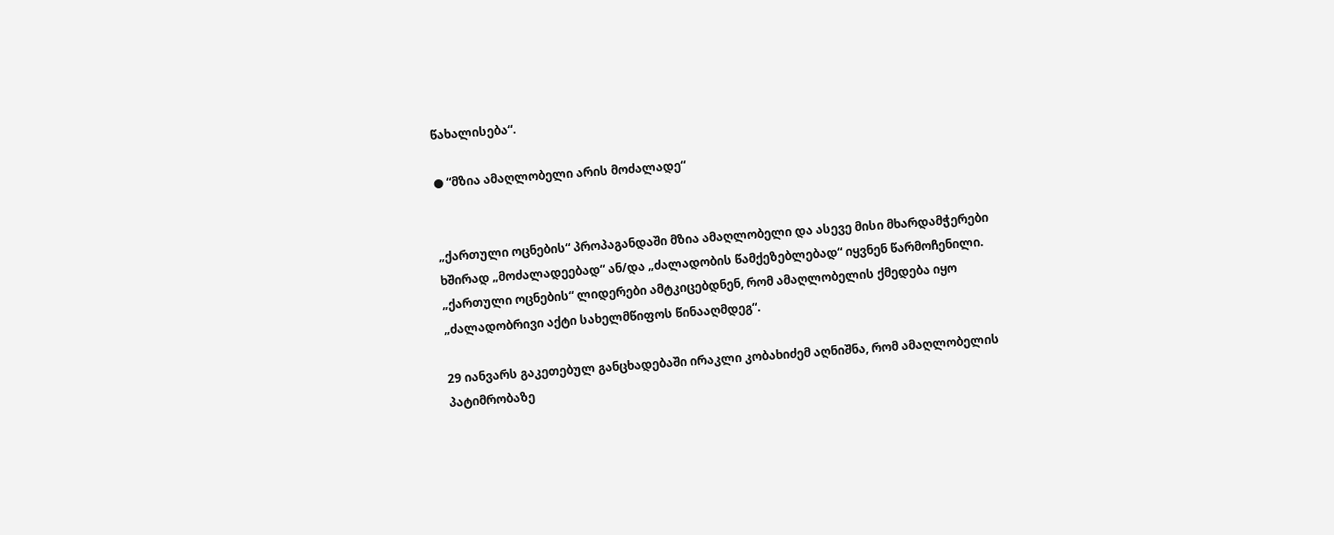წახალისება“.

● “მზია ამაღლობელი არის მოძალადე“


„ქართული ოცნების“ პროპაგანდაში მზია ამაღლობელი და ასევე მისი მხარდამჭერები ხშირად „მოძალადეებად“ ან/და „ძალადობის წამქეზებლებად“ იყვნენ წარმოჩენილი. „ქართული ოცნების“ ლიდერები ამტკიცებდნენ, რომ ამაღლობელის ქმედება იყო „ძალადობრივი აქტი სახელმწიფოს წინააღმდეგ“.

29 იანვარს გაკეთებულ განცხადებაში ირაკლი კობახიძემ აღნიშნა, რომ ამაღლობელის პატიმრობაზე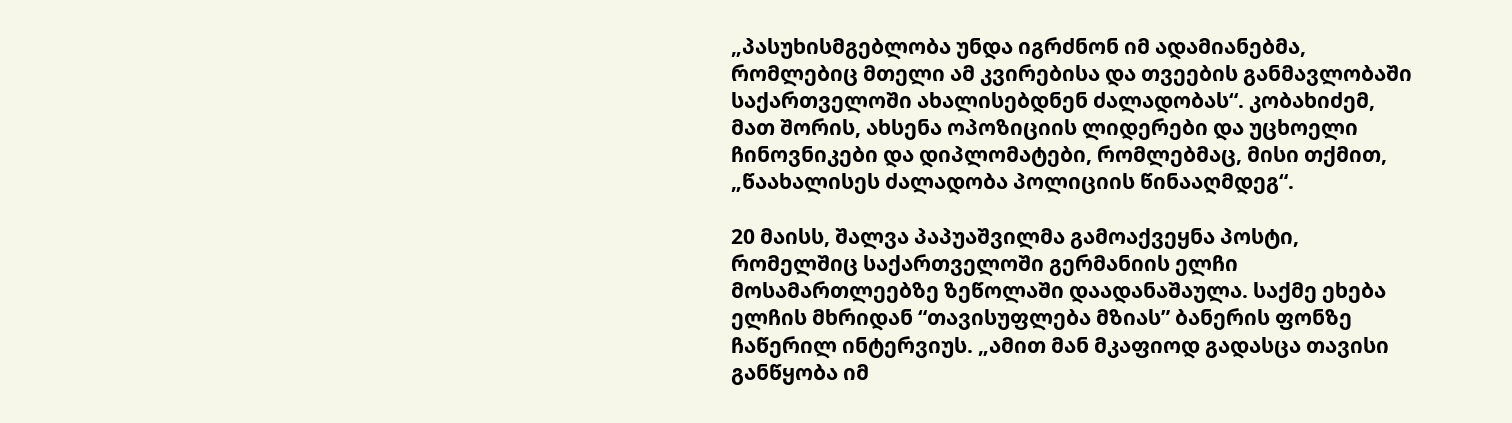„პასუხისმგებლობა უნდა იგრძნონ იმ ადამიანებმა, რომლებიც მთელი ამ კვირებისა და თვეების განმავლობაში საქართველოში ახალისებდნენ ძალადობას“. კობახიძემ, მათ შორის, ახსენა ოპოზიციის ლიდერები და უცხოელი ჩინოვნიკები და დიპლომატები, რომლებმაც, მისი თქმით, „წაახალისეს ძალადობა პოლიციის წინააღმდეგ“.

20 მაისს, შალვა პაპუაშვილმა გამოაქვეყნა პოსტი, რომელშიც საქართველოში გერმანიის ელჩი მოსამართლეებზე ზეწოლაში დაადანაშაულა. საქმე ეხება ელჩის მხრიდან “თავისუფლება მზიას” ბანერის ფონზე ჩაწერილ ინტერვიუს. „ამით მან მკაფიოდ გადასცა თავისი განწყობა იმ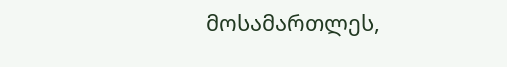მოსამართლეს,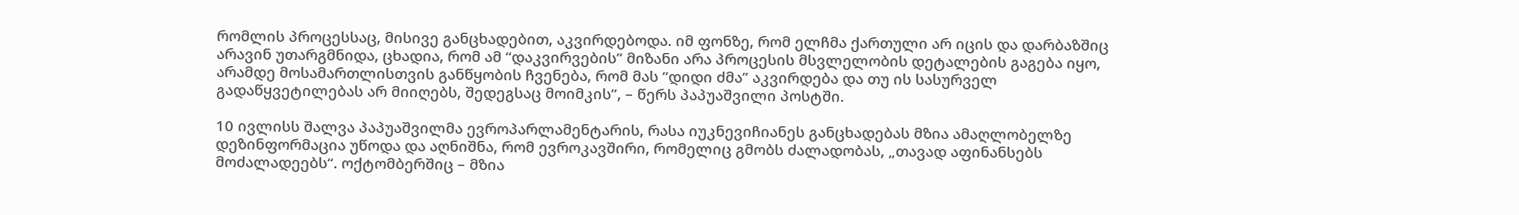რომლის პროცესსაც, მისივე განცხადებით, აკვირდებოდა. იმ ფონზე, რომ ელჩმა ქართული არ იცის და დარბაზშიც არავინ უთარგმნიდა, ცხადია, რომ ამ “დაკვირვების” მიზანი არა პროცესის მსვლელობის დეტალების გაგება იყო, არამდე მოსამართლისთვის განწყობის ჩვენება, რომ მას “დიდი ძმა” აკვირდება და თუ ის სასურველ გადაწყვეტილებას არ მიიღებს, შედეგსაც მოიმკის”, – წერს პაპუაშვილი პოსტში.

10 ივლისს შალვა პაპუაშვილმა ევროპარლამენტარის, რასა იუკნევიჩიანეს განცხადებას მზია ამაღლობელზე დეზინფორმაცია უწოდა და აღნიშნა, რომ ევროკავშირი, რომელიც გმობს ძალადობას, „თავად აფინანსებს მოძალადეებს“. ოქტომბერშიც – მზია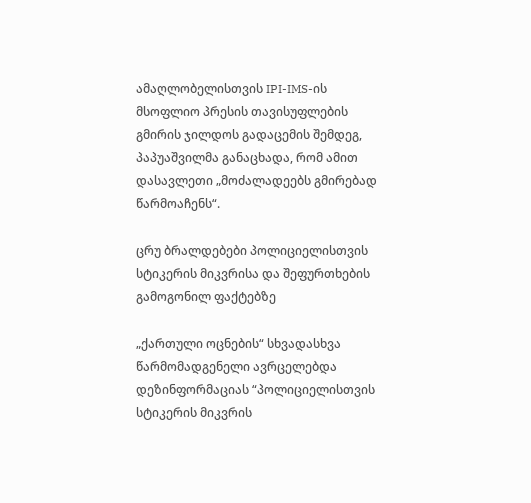ამაღლობელისთვის IPI-IMS-ის მსოფლიო პრესის თავისუფლების გმირის ჯილდოს გადაცემის შემდეგ, პაპუაშვილმა განაცხადა, რომ ამით დასავლეთი „მოძალადეებს გმირებად წარმოაჩენს“.

ცრუ ბრალდებები პოლიციელისთვის სტიკერის მიკვრისა და შეფურთხების გამოგონილ ფაქტებზე

„ქართული ოცნების“ სხვადასხვა წარმომადგენელი ავრცელებდა დეზინფორმაციას “პოლიციელისთვის სტიკერის მიკვრის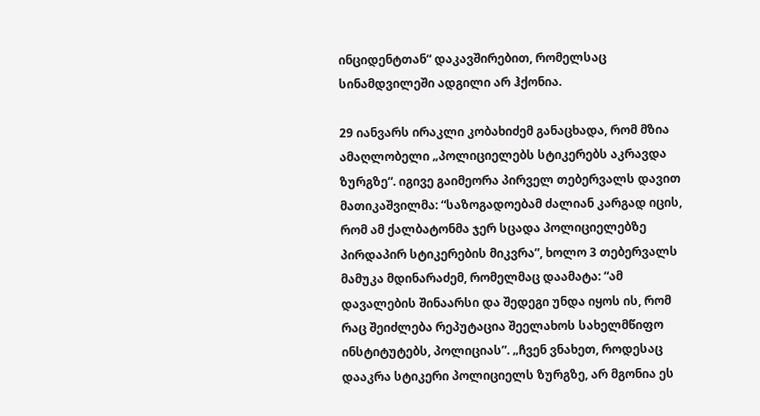ინციდენტთან“ დაკავშირებით, რომელსაც სინამდვილეში ადგილი არ ჰქონია.

29 იანვარს ირაკლი კობახიძემ განაცხადა, რომ მზია ამაღლობელი „პოლიციელებს სტიკერებს აკრავდა ზურგზე“. იგივე გაიმეორა პირველ თებერვალს დავით მათიკაშვილმა: “საზოგადოებამ ძალიან კარგად იცის, რომ ამ ქალბატონმა ჯერ სცადა პოლიციელებზე პირდაპირ სტიკერების მიკვრა”, ხოლო 3 თებერვალს მამუკა მდინარაძემ, რომელმაც დაამატა: “ამ დავალების შინაარსი და შედეგი უნდა იყოს ის, რომ რაც შეიძლება რეპუტაცია შეელახოს სახელმწიფო ინსტიტუტებს, პოლიციას”. „ჩვენ ვნახეთ, როდესაც დააკრა სტიკერი პოლიციელს ზურგზე, არ მგონია ეს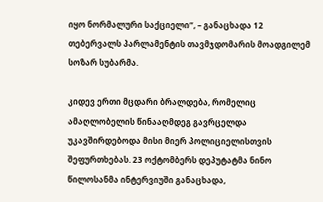იყო ნორმალური საქციელი“, – განაცხადა 12 თებერვალს პარლამენტის თავმჯდომარის მოადგილემ სოზარ სუბარმა.

კიდევ ერთი მცდარი ბრალდება, რომელიც ამაღლობელის წინააღმდეგ გავრცელდა უკავშირდებოდა მისი მიერ პოლიციელისთვის შეფურთხებას. 23 ოქტომბერს დეპუტატმა ნინო წილოსანმა ინტერვიუში განაცხადა,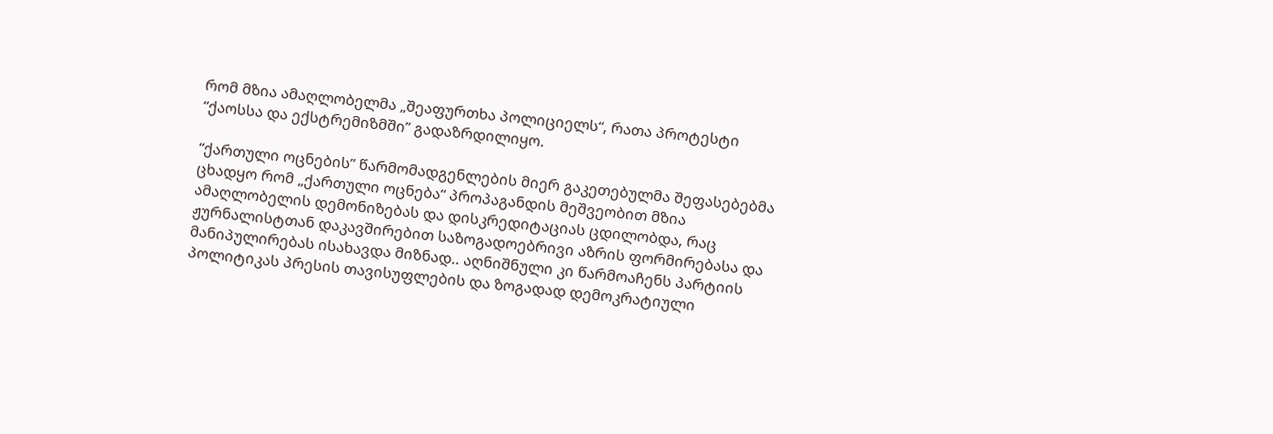რომ მზია ამაღლობელმა „შეაფურთხა პოლიციელს“, რათა პროტესტი “ქაოსსა და ექსტრემიზმში” გადაზრდილიყო.

“ქართული ოცნების” წარმომადგენლების მიერ გაკეთებულმა შეფასებებმა ცხადყო რომ „ქართული ოცნება“ პროპაგანდის მეშვეობით მზია ამაღლობელის დემონიზებას და დისკრედიტაციას ცდილობდა, რაც ჟურნალისტთან დაკავშირებით საზოგადოებრივი აზრის ფორმირებასა და მანიპულირებას ისახავდა მიზნად.. აღნიშნული კი წარმოაჩენს პარტიის პოლიტიკას პრესის თავისუფლების და ზოგადად დემოკრატიული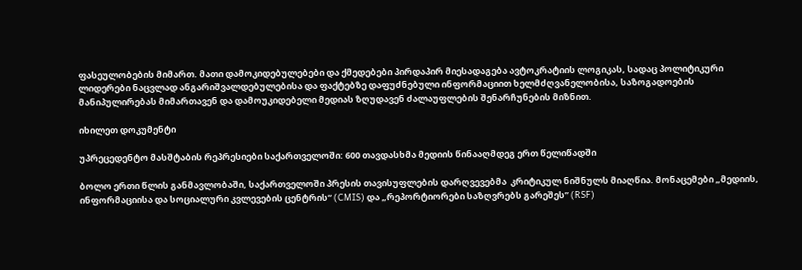ფასეულობების მიმართ. მათი დამოკიდებულებები და ქმედებები პირდაპირ მიესადაგება ავტოკრატიის ლოგიკას, სადაც პოლიტიკური ლიდერები ნაცვლად ანგარიშვალდებულებისა და ფაქტებზე დაფუძნებული ინფორმაციით ხელმძღვანელობისა, საზოგადოების მანიპულირებას მიმართავენ და დამოუკიდებელი მედიას ზღუდავენ ძალაუფლების შენარჩუნების მიზნით.

იხილეთ დოკუმენტი

უპრეცედენტო მასშტაბის რეპრესიები საქართველოში: 600 თავდასხმა მედიის წინააღმდეგ ერთ წელიწადში

ბოლო ერთი წლის განმავლობაში, საქართველოში პრესის თავისუფლების დარღვევებმა  კრიტიკულ ნიშნულს მიაღწია. მონაცემები „მედიის, ინფორმაციისა და სოციალური კვლევების ცენტრის“ (CMIS) და „რეპორტიორები საზღვრებს გარეშეს” (RSF)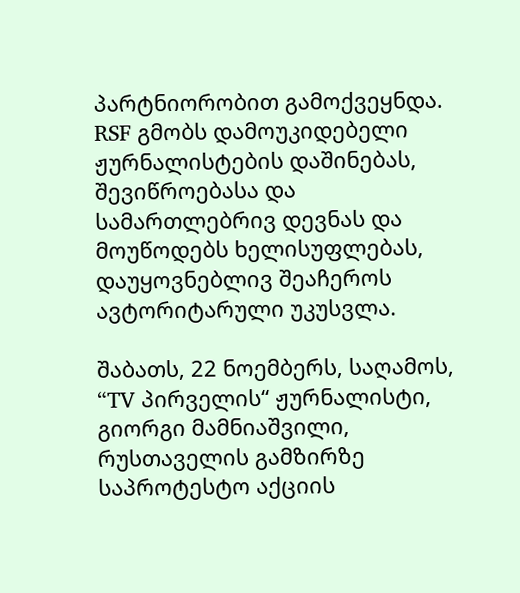პარტნიორობით გამოქვეყნდა. RSF გმობს დამოუკიდებელი ჟურნალისტების დაშინებას, შევიწროებასა და სამართლებრივ დევნას და მოუწოდებს ხელისუფლებას, დაუყოვნებლივ შეაჩეროს ავტორიტარული უკუსვლა.

შაბათს, 22 ნოემბერს, საღამოს, “TV პირველის“ ჟურნალისტი, გიორგი მამნიაშვილი, რუსთაველის გამზირზე საპროტესტო აქციის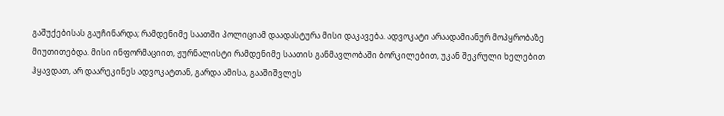გაშუქებისას გაუჩინარდა; რამდენიმე საათში პოლიციამ დაადასტურა მისი დაკავება. ადვოკატი არაადამიანურ მოპყრობაზე მიუთითებდა. მისი ინფორმაციით, ჟურნალისტი რამდენიმე საათის განმავლობაში ბორკილებით, უკან შეკრული ხელებით ჰყავდათ, არ დაარეკინეს ადვოკატთან, გარდა ამისა, გააშიშვლეს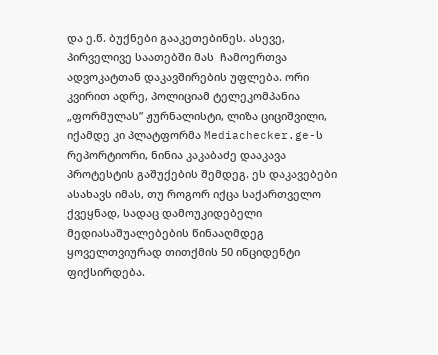და ე.წ. ბუქნები გააკეთებინეს. ასევე, პირველივე საათებში მას  ჩამოერთვა ადვოკატთან დაკავშირების უფლება. ორი კვირით ადრე, პოლიციამ ტელეკომპანია „ფორმულას” ჟურნალისტი, ლიზა ციციშვილი, იქამდე კი პლატფორმა Mediachecker.ge-ს რეპორტიორი, ნინია კაკაბაძე დააკავა პროტესტის გაშუქების შემდეგ. ეს დაკავებები ასახავს იმას, თუ როგორ იქცა საქართველო ქვეყნად, სადაც დამოუკიდებელი მედიასაშუალებების წინააღმდეგ ყოველთვიურად თითქმის 50 ინციდენტი ფიქსირდება.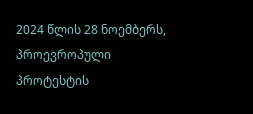2024 წლის 28 ნოემბერს, პროევროპული პროტესტის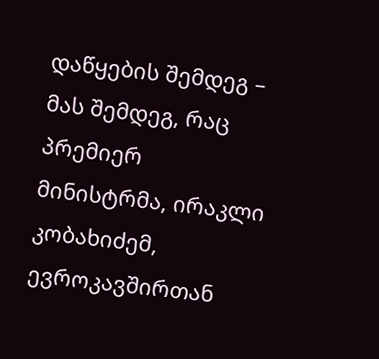დაწყების შემდეგ – მას შემდეგ, რაც პრემიერ მინისტრმა, ირაკლი კობახიძემ, ევროკავშირთან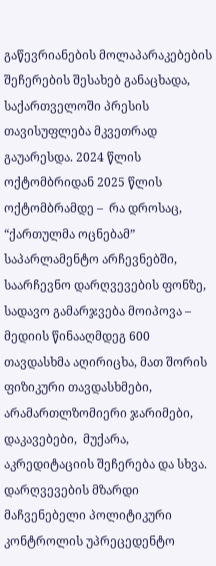გაწევრიანების მოლაპარაკებების შეჩერების შესახებ განაცხადა, საქართველოში პრესის თავისუფლება მკვეთრად გაუარესდა. 2024 წლის ოქტომბრიდან 2025 წლის ოქტომბრამდე –  რა დროსაც, “ქართულმა ოცნებამ” საპარლამენტო არჩევნებში, საარჩევნო დარღვევების ფონზე, სადავო გამარჯვება მოიპოვა – მედიის წინააღმდეგ 600 თავდასხმა აღირიცხა, მათ შორის ფიზიკური თავდასხმები, არამართლზომიერი ჯარიმები, დაკავებები,  მუქარა, აკრედიტაციის შეჩერება და სხვა. დარღვევების მზარდი მაჩვენებელი პოლიტიკური კონტროლის უპრეცედენტო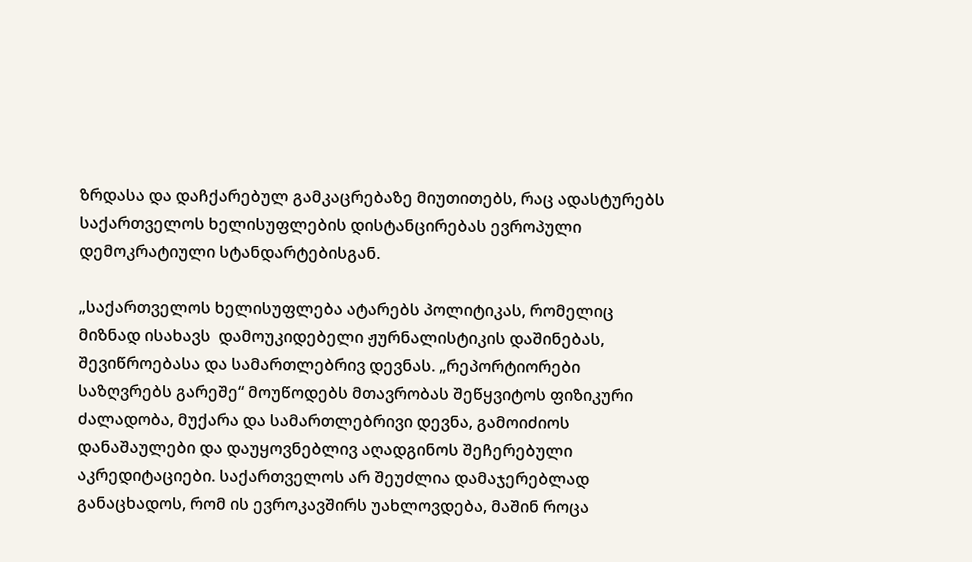ზრდასა და დაჩქარებულ გამკაცრებაზე მიუთითებს, რაც ადასტურებს საქართველოს ხელისუფლების დისტანცირებას ევროპული დემოკრატიული სტანდარტებისგან.

„საქართველოს ხელისუფლება ატარებს პოლიტიკას, რომელიც მიზნად ისახავს  დამოუკიდებელი ჟურნალისტიკის დაშინებას, შევიწროებასა და სამართლებრივ დევნას. „რეპორტიორები საზღვრებს გარეშე“ მოუწოდებს მთავრობას შეწყვიტოს ფიზიკური ძალადობა, მუქარა და სამართლებრივი დევნა, გამოიძიოს დანაშაულები და დაუყოვნებლივ აღადგინოს შეჩერებული აკრედიტაციები. საქართველოს არ შეუძლია დამაჯერებლად განაცხადოს, რომ ის ევროკავშირს უახლოვდება, მაშინ როცა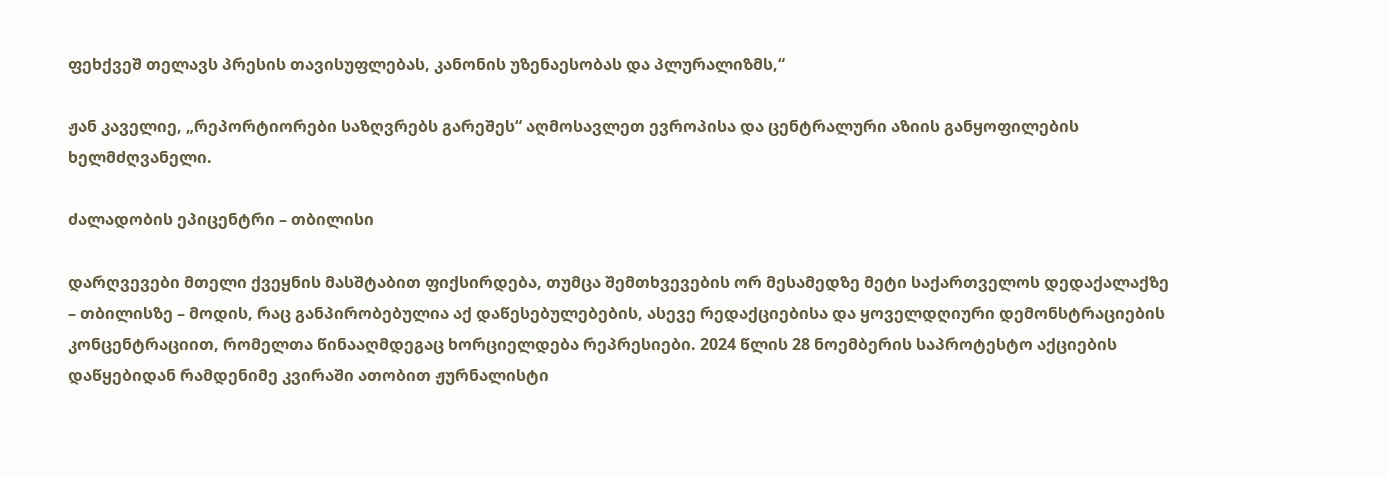ფეხქვეშ თელავს პრესის თავისუფლებას, კანონის უზენაესობას და პლურალიზმს,“

ჟან კაველიე, „რეპორტიორები საზღვრებს გარეშეს“ აღმოსავლეთ ევროპისა და ცენტრალური აზიის განყოფილების ხელმძღვანელი.

ძალადობის ეპიცენტრი – თბილისი

დარღვევები მთელი ქვეყნის მასშტაბით ფიქსირდება, თუმცა შემთხვევების ორ მესამედზე მეტი საქართველოს დედაქალაქზე – თბილისზე – მოდის, რაც განპირობებულია აქ დაწესებულებების, ასევე რედაქციებისა და ყოველდღიური დემონსტრაციების კონცენტრაციით, რომელთა წინააღმდეგაც ხორციელდება რეპრესიები. 2024 წლის 28 ნოემბერის საპროტესტო აქციების დაწყებიდან რამდენიმე კვირაში ათობით ჟურნალისტი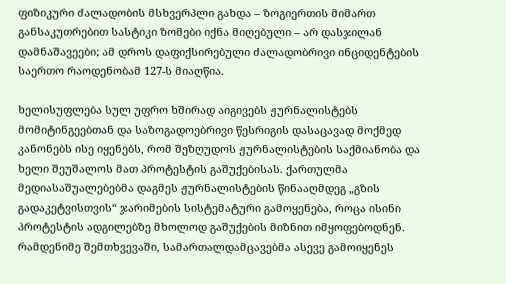ფიზიკური ძალადობის მსხვერპლი გახდა – ზოგიერთის მიმართ განსაკუთრებით სასტიკი ზომები იქნა მიღებული – არ დასჯილან დამნაშავეები; ამ დროს დაფიქსირებული ძალადობრივი ინციდენტების საერთო რაოდენობამ 127-ს მიაღწია.

ხელისუფლება სულ უფრო ხშირად აიგივებს ჟურნალისტებს მომიტინგეებთან და საზოგადოებრივი წესრიგის დასაცავად მოქმედ კანონებს ისე იყენებს, რომ შეზღუდოს ჟურნალისტების საქმიანობა და  ხელი შეუშალოს მათ პროტესტის გაშუქებისას. ქართულმა მედიასაშუალებებმა დაგმეს ჟურნალისტების წინააღმდეგ „გზის გადაკეტვისთვის“ ჯარიმების სისტემატური გამოყენება, როცა ისინი პროტესტის ადგილებზე მხოლოდ გაშუქების მიზნით იმყოფებოდნენ. რამდენიმე შემთხვევაში, სამართალდამცავებმა ასევე გამოიყენეს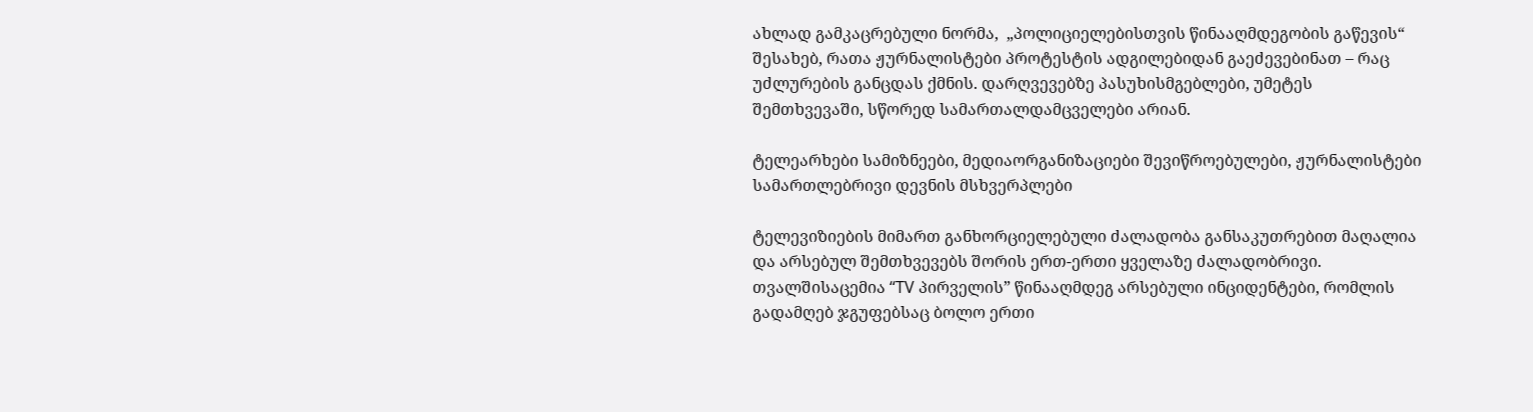ახლად გამკაცრებული ნორმა,  „პოლიციელებისთვის წინააღმდეგობის გაწევის“ შესახებ, რათა ჟურნალისტები პროტესტის ადგილებიდან გაეძევებინათ – რაც უძლურების განცდას ქმნის. დარღვევებზე პასუხისმგებლები, უმეტეს შემთხვევაში, სწორედ სამართალდამცველები არიან.

ტელეარხები სამიზნეები, მედიაორგანიზაციები შევიწროებულები, ჟურნალისტები სამართლებრივი დევნის მსხვერპლები

ტელევიზიების მიმართ განხორციელებული ძალადობა განსაკუთრებით მაღალია და არსებულ შემთხვევებს შორის ერთ-ერთი ყველაზე ძალადობრივი. თვალშისაცემია “TV პირველის” წინააღმდეგ არსებული ინციდენტები, რომლის გადამღებ ჯგუფებსაც ბოლო ერთი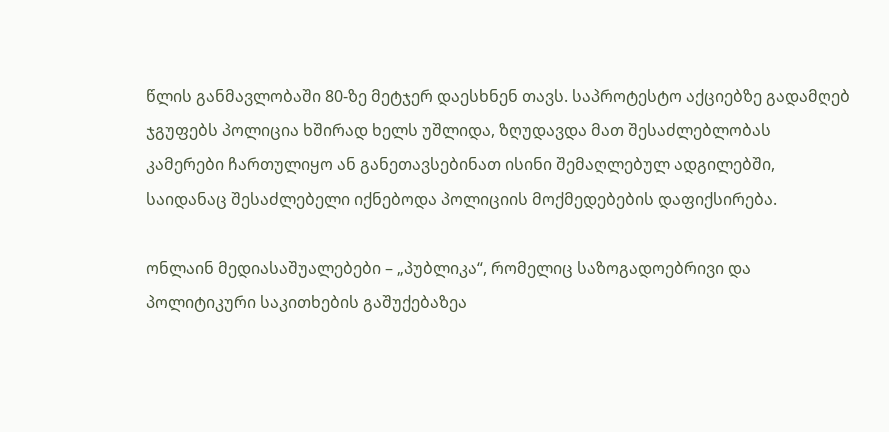წლის განმავლობაში 80-ზე მეტჯერ დაესხნენ თავს. საპროტესტო აქციებზე გადამღებ ჯგუფებს პოლიცია ხშირად ხელს უშლიდა, ზღუდავდა მათ შესაძლებლობას კამერები ჩართულიყო ან განეთავსებინათ ისინი შემაღლებულ ადგილებში, საიდანაც შესაძლებელი იქნებოდა პოლიციის მოქმედებების დაფიქსირება.

ონლაინ მედიასაშუალებები – „პუბლიკა“, რომელიც საზოგადოებრივი და პოლიტიკური საკითხების გაშუქებაზეა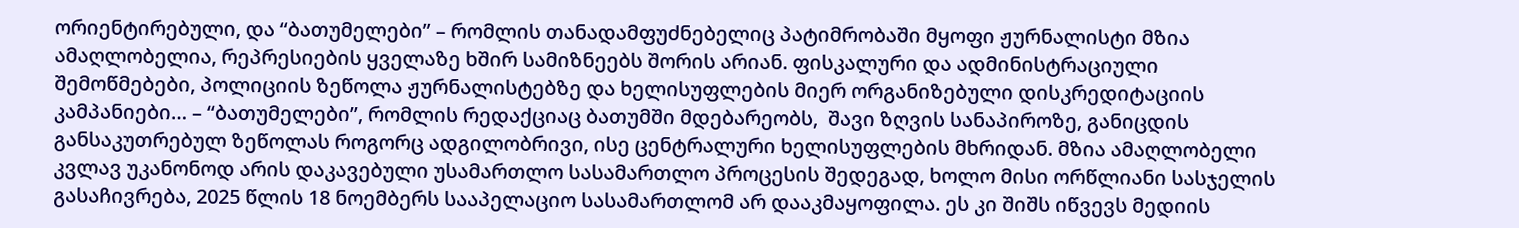ორიენტირებული, და “ბათუმელები” – რომლის თანადამფუძნებელიც პატიმრობაში მყოფი ჟურნალისტი მზია ამაღლობელია, რეპრესიების ყველაზე ხშირ სამიზნეებს შორის არიან. ფისკალური და ადმინისტრაციული შემოწმებები, პოლიციის ზეწოლა ჟურნალისტებზე და ხელისუფლების მიერ ორგანიზებული დისკრედიტაციის კამპანიები… – “ბათუმელები”, რომლის რედაქციაც ბათუმში მდებარეობს,  შავი ზღვის სანაპიროზე, განიცდის განსაკუთრებულ ზეწოლას როგორც ადგილობრივი, ისე ცენტრალური ხელისუფლების მხრიდან. მზია ამაღლობელი კვლავ უკანონოდ არის დაკავებული უსამართლო სასამართლო პროცესის შედეგად, ხოლო მისი ორწლიანი სასჯელის გასაჩივრება, 2025 წლის 18 ნოემბერს სააპელაციო სასამართლომ არ დააკმაყოფილა. ეს კი შიშს იწვევს მედიის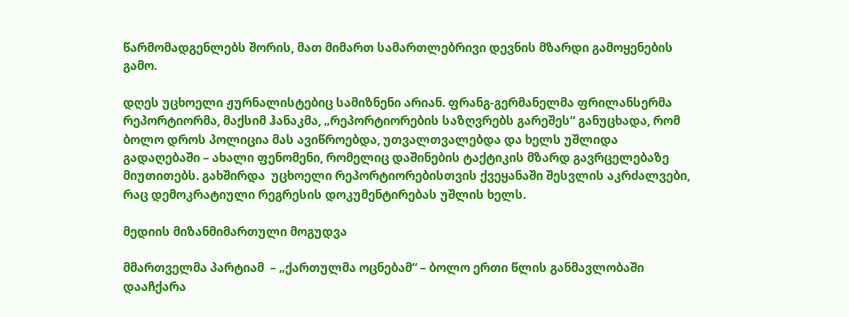წარმომადგენლებს შორის, მათ მიმართ სამართლებრივი დევნის მზარდი გამოყენების გამო.

დღეს უცხოელი ჟურნალისტებიც სამიზნენი არიან. ფრანგ-გერმანელმა ფრილანსერმა რეპორტიორმა, მაქსიმ ჰანაკმა, „რეპორტიორების საზღვრებს გარეშეს“ განუცხადა, რომ ბოლო დროს პოლიცია მას ავიწროებდა, უთვალთვალებდა და ხელს უშლიდა გადაღებაში – ახალი ფენომენი, რომელიც დაშინების ტაქტიკის მზარდ გავრცელებაზე მიუთითებს. გახშირდა  უცხოელი რეპორტიორებისთვის ქვეყანაში შესვლის აკრძალვები, რაც დემოკრატიული რეგრესის დოკუმენტირებას უშლის ხელს.

მედიის მიზანმიმართული მოგუდვა

მმართველმა პარტიამ  – „ქართულმა ოცნებამ“ – ბოლო ერთი წლის განმავლობაში დააჩქარა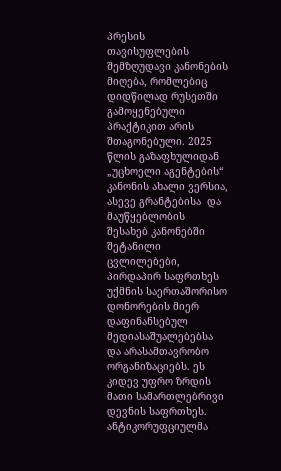პრესის თავისუფლების შემზღუდავი კანონების მიღება, რომლებიც დიდწილად რუსეთში გამოყენებული პრაქტიკით არის შთაგონებული. 2025 წლის გაზაფხულიდან „უცხოელი აგენტების“ კანონის ახალი ვერსია, ასევე გრანტებისა  და მაუწყებლობის შესახებ კანონებში შეტანილი ცვლილებები, პირდაპირ საფრთხეს უქმნის საერთაშორისო დონორების მიერ დაფინანსებულ მედიასაშუალებებსა და არასამთავრობო ორგანიზაციებს. ეს კიდევ უფრო ზრდის მათი სამართლებრივი დევნის საფრთხეს. ანტიკორუფციულმა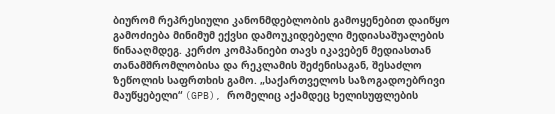ბიურომ რეპრესიული კანონმდებლობის გამოყენებით დაიწყო გამოძიება მინიმუმ ექვსი დამოუკიდებელი მედიასაშუალების წინააღმდეგ. კერძო კომპანიები თავს იკავებენ მედიასთან თანამშრომლობისა და რეკლამის შეძენისაგან, შესაძლო ზეწოლის საფრთხის გამო. „საქართველოს საზოგადოებრივი მაუწყებელი“ (GPB), რომელიც აქამდეც ხელისუფლების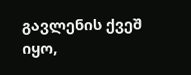გავლენის ქვეშ იყო,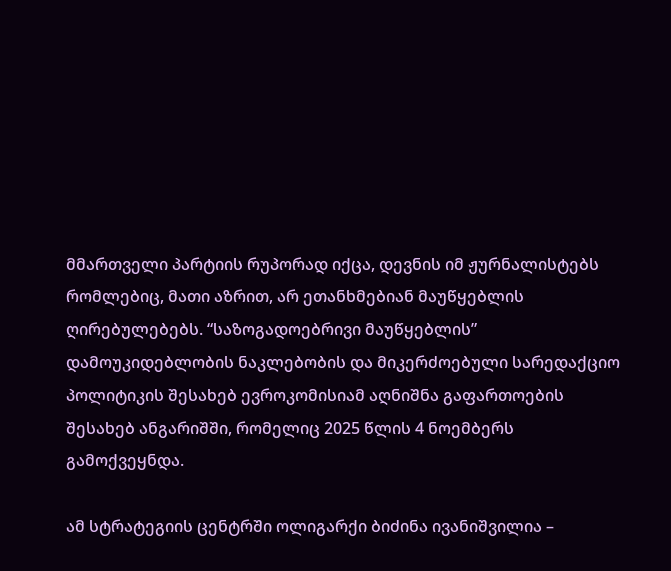მმართველი პარტიის რუპორად იქცა, დევნის იმ ჟურნალისტებს რომლებიც, მათი აზრით, არ ეთანხმებიან მაუწყებლის ღირებულებებს. “საზოგადოებრივი მაუწყებლის” დამოუკიდებლობის ნაკლებობის და მიკერძოებული სარედაქციო პოლიტიკის შესახებ ევროკომისიამ აღნიშნა გაფართოების შესახებ ანგარიშში, რომელიც 2025 წლის 4 ნოემბერს გამოქვეყნდა.

ამ სტრატეგიის ცენტრში ოლიგარქი ბიძინა ივანიშვილია –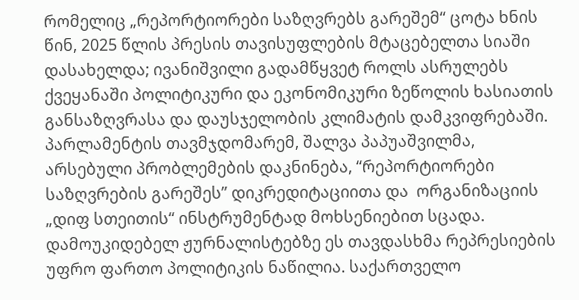რომელიც „რეპორტიორები საზღვრებს გარეშემ“ ცოტა ხნის წინ, 2025 წლის პრესის თავისუფლების მტაცებელთა სიაში დასახელდა; ივანიშვილი გადამწყვეტ როლს ასრულებს ქვეყანაში პოლიტიკური და ეკონომიკური ზეწოლის ხასიათის განსაზღვრასა და დაუსჯელობის კლიმატის დამკვიფრებაში. პარლამენტის თავმჯდომარემ, შალვა პაპუაშვილმა, არსებული პრობლემების დაკნინება, “რეპორტიორები საზღვრების გარეშეს” დიკრედიტაციითა და  ორგანიზაციის „დიფ სთეითის“ ინსტრუმენტად მოხსენიებით სცადა. დამოუკიდებელ ჟურნალისტებზე ეს თავდასხმა რეპრესიების უფრო ფართო პოლიტიკის ნაწილია. საქართველო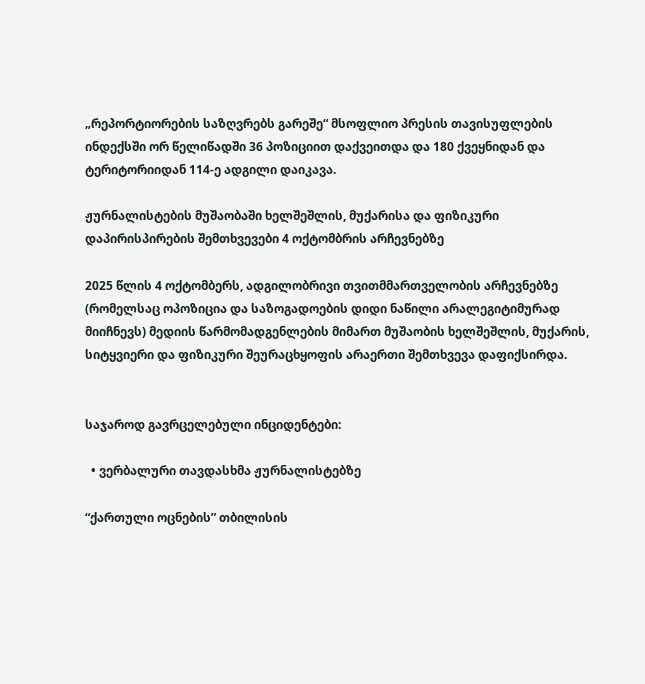„რეპორტიორების საზღვრებს გარეშე“ მსოფლიო პრესის თავისუფლების ინდექსში ორ წელიწადში 36 პოზიციით დაქვეითდა და 180 ქვეყნიდან და ტერიტორიიდან 114-ე ადგილი დაიკავა.

ჟურნალისტების მუშაობაში ხელშეშლის, მუქარისა და ფიზიკური დაპირისპირების შემთხვევები 4 ოქტომბრის არჩევნებზე

2025 წლის 4 ოქტომბერს, ადგილობრივი თვითმმართველობის არჩევნებზე (რომელსაც ოპოზიცია და საზოგადოების დიდი ნაწილი არალეგიტიმურად მიიჩნევს) მედიის წარმომადგენლების მიმართ მუშაობის ხელშეშლის, მუქარის, სიტყვიერი და ფიზიკური შეურაცხყოფის არაერთი შემთხვევა დაფიქსირდა.


საჯაროდ გავრცელებული ინციდენტები:

  • ვერბალური თავდასხმა ჟურნალისტებზე

“ქართული ოცნების” თბილისის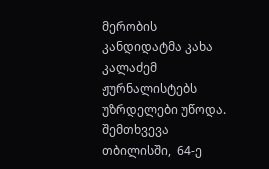მერობის კანდიდატმა კახა კალაძემ ჟურნალისტებს უზრდელები უწოდა. შემთხვევა თბილისში,  64-ე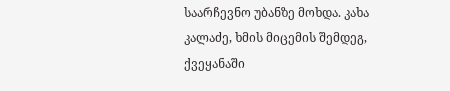საარჩევნო უბანზე მოხდა. კახა კალაძე, ხმის მიცემის შემდეგ, ქვეყანაში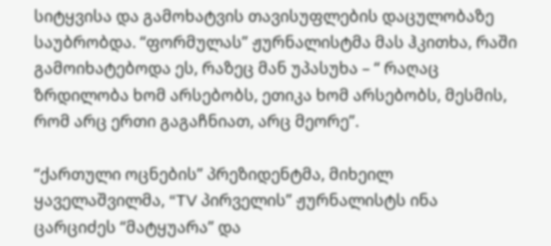სიტყვისა და გამოხატვის თავისუფლების დაცულობაზე საუბრობდა. “ფორმულას” ჟურნალისტმა მას ჰკითხა, რაში გამოიხატებოდა ეს, რაზეც მან უპასუხა – “ რაღაც ზრდილობა ხომ არსებობს, ეთიკა ხომ არსებობს, მესმის, რომ არც ერთი გაგაჩნიათ, არც მეორე”.

“ქართული ოცნების” პრეზიდენტმა, მიხეილ ყაველაშვილმა, “TV პირველის” ჟურნალისტს ინა ცარციძეს “მატყუარა” და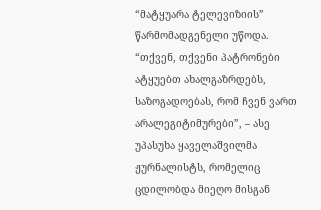“მატყუარა ტელევიზიის” წარმომადგენელი უწოდა. “თქვენ, თქვენი პატრონები ატყუებთ ახალგაზრდებს, საზოგადოებას, რომ ჩვენ ვართ არალეგიტიმურები”, – ასე უპასუხა ყაველაშვილმა ჟურნალისტს, რომელიც ცდილობდა მიეღო მისგან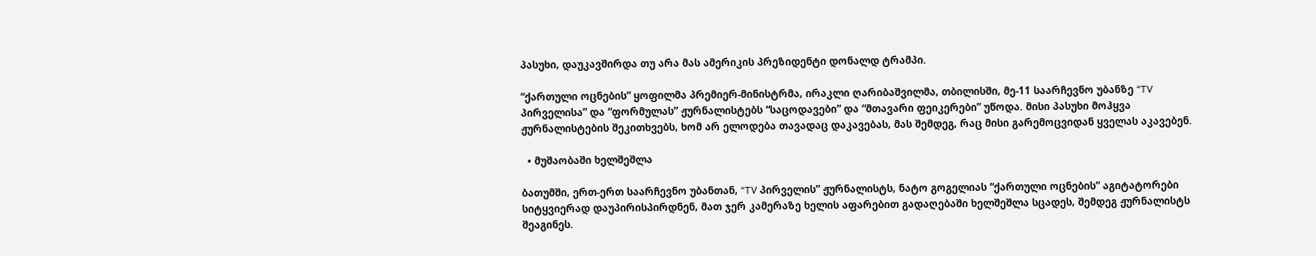პასუხი, დაუკავშირდა თუ არა მას ამერიკის პრეზიდენტი დონალდ ტრამპი.

“ქართული ოცნების” ყოფილმა პრემიერ-მინისტრმა, ირაკლი ღარიბაშვილმა, თბილისში, მე-11 საარჩევნო უბანზე “TV პირველისა” და “ფორმულას” ჟურნალისტებს “საცოდავები” და “მთავარი ფეიკერები” უწოდა. მისი პასუხი მოჰყვა ჟურნალისტების შეკითხვებს, ხომ არ ელოდება თავადაც დაკავებას, მას შემდეგ, რაც მისი გარემოცვიდან ყველას აკავებენ.

  • მუშაობაში ხელშეშლა

ბათუმში, ერთ-ერთ საარჩევნო უბანთან, “TV პირველის” ჟურნალისტს, ნატო გოგელიას “ქართული ოცნების” აგიტატორები სიტყვიერად დაუპირისპირდნენ, მათ ჯერ კამერაზე ხელის აფარებით გადაღებაში ხელშეშლა სცადეს, შემდეგ ჟურნალისტს შეაგინეს.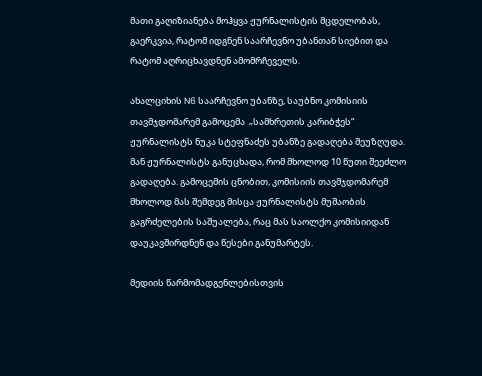მათი გაღიზიანება მოჰყვა ჟურნალისტის მცდელობას, გაერკვია, რატომ იდგნენ საარჩევნო უბანთან სიებით და რატომ აღრიცხავდნენ ამომრჩეველს.

ახალციხის N6 საარჩევნო უბანზე, საუბნო კომისიის თავმჯდომარემ გამოცემა  „სამხრეთის კარიბჭეს“ ჟურნალისტს ნუკა სტეფნაძეს უბანზე გადაღება შეუზღუდა. მან ჟურნალისტს განუცხადა, რომ მხოლოდ 10 წუთი შეეძლო გადაღება. გამოცემის ცნობით, კომისიის თავმჯდომარემ მხოლოდ მას შემდეგ მისცა ჟურნალისტს მუშაობის გაგრძელების საშუალება, რაც მას საოლქო კომისიიდან დაუკავშირდნენ და წესები განუმარტეს.

მედიის წარმომადგენლებისთვის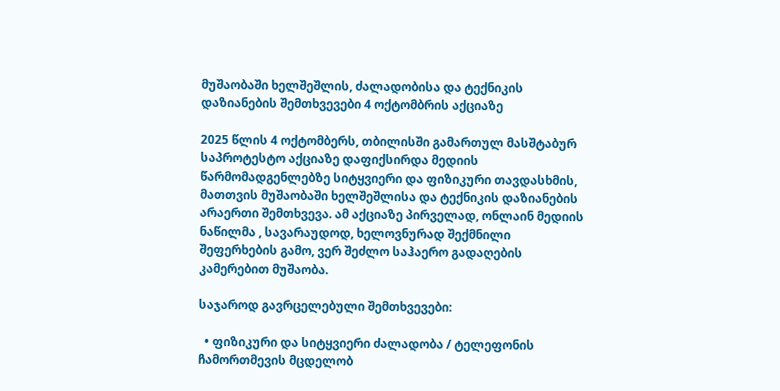მუშაობაში ხელშეშლის, ძალადობისა და ტექნიკის დაზიანების შემთხვევები 4 ოქტომბრის აქციაზე

2025 წლის 4 ოქტომბერს, თბილისში გამართულ მასშტაბურ საპროტესტო აქციაზე დაფიქსირდა მედიის წარმომადგენლებზე სიტყვიერი და ფიზიკური თავდასხმის, მათთვის მუშაობაში ხელშეშლისა და ტექნიკის დაზიანების არაერთი შემთხვევა. ამ აქციაზე პირველად, ონლაინ მედიის ნაწილმა , სავარაუდოდ, ხელოვნურად შექმნილი შეფერხების გამო, ვერ შეძლო საჰაერო გადაღების კამერებით მუშაობა.

საჯაროდ გავრცელებული შემთხვევები:

  • ფიზიკური და სიტყვიერი ძალადობა / ტელეფონის ჩამორთმევის მცდელობ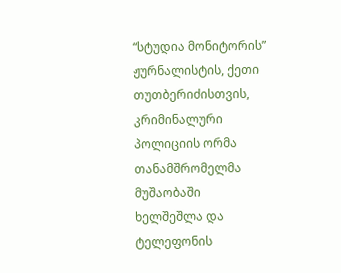“სტუდია მონიტორის” ჟურნალისტის, ქეთი თუთბერიძისთვის, კრიმინალური პოლიციის ორმა თანამშრომელმა მუშაობაში ხელშეშლა და ტელეფონის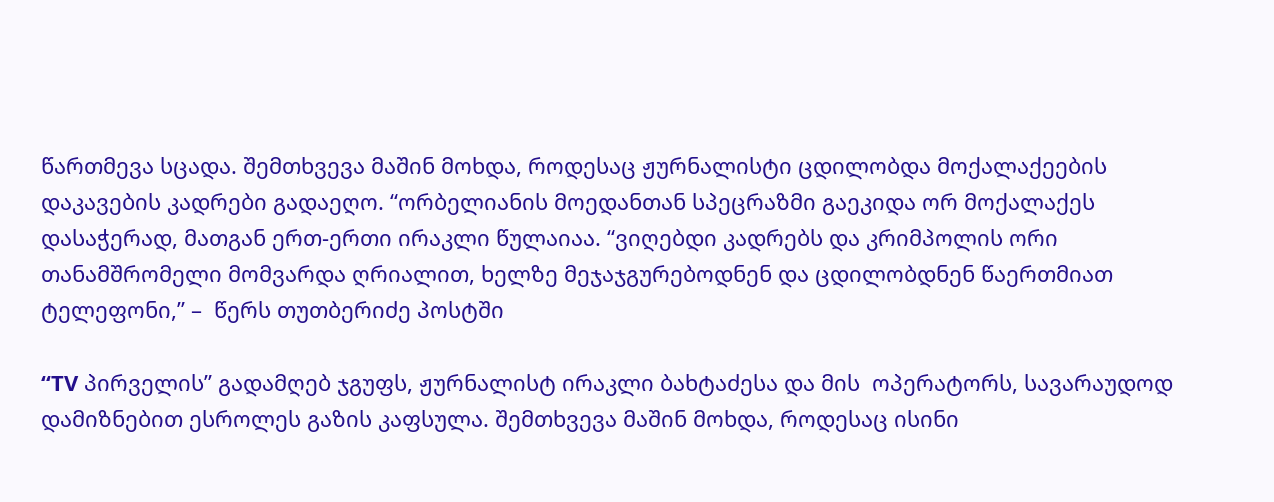წართმევა სცადა. შემთხვევა მაშინ მოხდა, როდესაც ჟურნალისტი ცდილობდა მოქალაქეების დაკავების კადრები გადაეღო. “ორბელიანის მოედანთან სპეცრაზმი გაეკიდა ორ მოქალაქეს დასაჭერად, მათგან ერთ-ერთი ირაკლი წულაიაა. “ვიღებდი კადრებს და კრიმპოლის ორი თანამშრომელი მომვარდა ღრიალით, ხელზე მეჯაჯგურებოდნენ და ცდილობდნენ წაერთმიათ ტელეფონი,” –  წერს თუთბერიძე პოსტში

“TV პირველის” გადამღებ ჯგუფს, ჟურნალისტ ირაკლი ბახტაძესა და მის  ოპერატორს, სავარაუდოდ დამიზნებით ესროლეს გაზის კაფსულა. შემთხვევა მაშინ მოხდა, როდესაც ისინი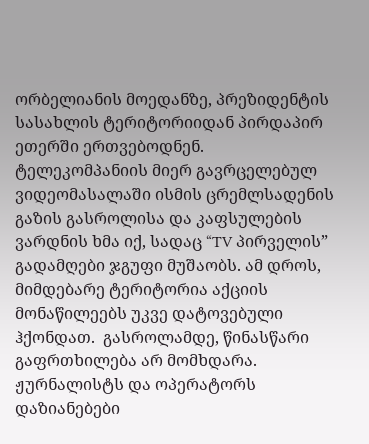ორბელიანის მოედანზე, პრეზიდენტის სასახლის ტერიტორიიდან პირდაპირ ეთერში ერთვებოდნენ. ტელეკომპანიის მიერ გავრცელებულ ვიდეომასალაში ისმის ცრემლსადენის გაზის გასროლისა და კაფსულების ვარდნის ხმა იქ, სადაც “TV პირველის” გადამღები ჯგუფი მუშაობს. ამ დროს, მიმდებარე ტერიტორია აქციის მონაწილეებს უკვე დატოვებული ჰქონდათ.  გასროლამდე, წინასწარი გაფრთხილება არ მომხდარა. ჟურნალისტს და ოპერატორს დაზიანებები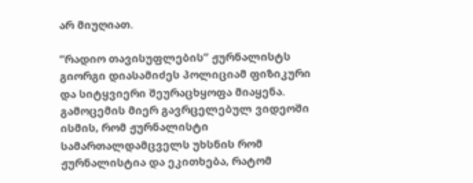არ მიუღიათ.

“რადიო თავისუფლების” ჟურნალისტს გიორგი დიასამიძეს პოლიციამ ფიზიკური და სიტყვიერი შეურაცხყოფა მიაყენა. გამოცემის მიერ გავრცელებულ ვიდეოში ისმის, რომ ჟურნალისტი სამართალდამცველს უხსნის რომ ჟურნალისტია და ეკითხება, რატომ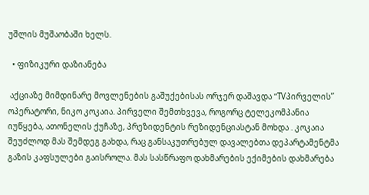უშლის მუშაობაში ხელს.

  • ფიზიკური დაზიანება

 აქციაზე მიმდინარე მოვლენების გაშუქებისას ორჯერ დაშავდა “TVპირველის” ოპერატორი, ნიკო კოკაია. პირველი შემთხვევა, როგორც ტელეკომპანია იუწყება, ათონელის ქუჩაზე, პრეზიდენტის რეზიდენციასტან მოხდა . კოკაია შეუძლოდ მას შემდეგ გახდა, რაც განსაკუთრებულ დავალებთა დეპარტამენტმა გაზის კაფსულები გაისროლა. მას სასწრაფო დახმარების ექიმების დახმარება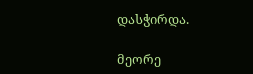დასჭირდა.

მეორე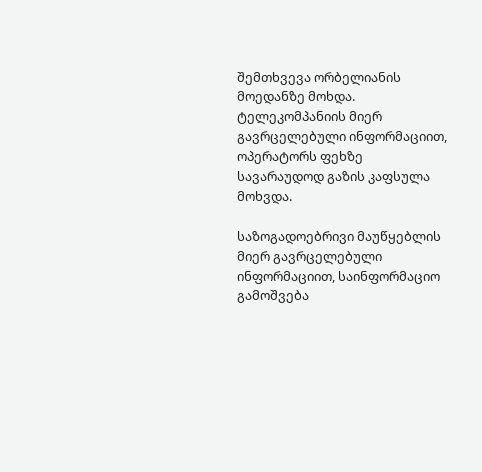შემთხვევა ორბელიანის მოედანზე მოხდა. ტელეკომპანიის მიერ გავრცელებული ინფორმაციით,  ოპერატორს ფეხზე სავარაუდოდ გაზის კაფსულა მოხვდა.

საზოგადოებრივი მაუწყებლის მიერ გავრცელებული ინფორმაციით, საინფორმაციო გამოშვება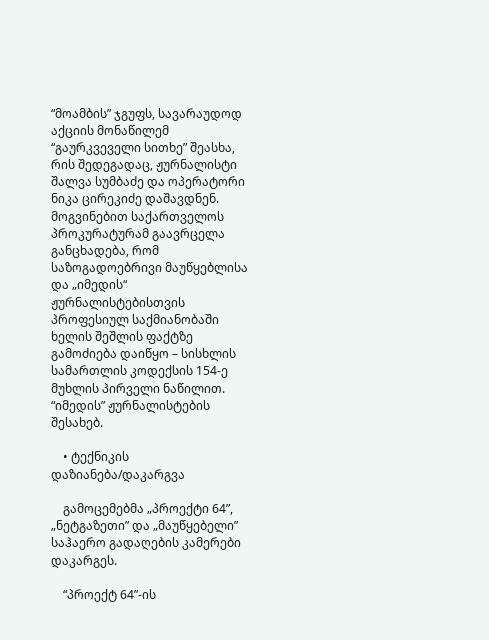“მოამბის” ჯგუფს, სავარაუდოდ აქციის მონაწილემ “გაურკვეველი სითხე” შეასხა, რის შედეგადაც, ჟურნალისტი შალვა სუმბაძე და ოპერატორი ნიკა ცირეკიძე დაშავდნენ. მოგვინებით საქართველოს პროკურატურამ გაავრცელა განცხადება, რომ საზოგადოებრივი მაუწყებლისა და „იმედის“ ჟურნალისტებისთვის პროფესიულ საქმიანობაში ხელის შეშლის ფაქტზე გამოძიება დაიწყო – სისხლის სამართლის კოდექსის 154-ე მუხლის პირველი ნაწილით. “იმედის” ჟურნალისტების შესახებ.

    • ტექნიკის დაზიანება/დაკარგვა

    გამოცემებმა „პროექტი 64”, „ნეტგაზეთი” და „მაუწყებელი”  საჰაერო გადაღების კამერები დაკარგეს.

    “პროექტ 64”-ის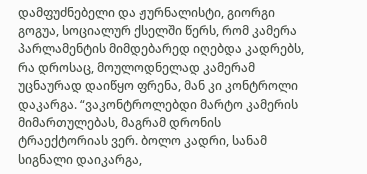დამფუძნებელი და ჟურნალისტი, გიორგი გოგუა, სოციალურ ქსელში წერს, რომ კამერა პარლამენტის მიმდებარედ იღებდა კადრებს, რა დროსაც, მოულოდნელად კამერამ უცნაურად დაიწყო ფრენა, მან კი კონტროლი დაკარგა. “ვაკონტროლებდი მარტო კამერის მიმართულებას, მაგრამ დრონის ტრაექტორიას ვერ. ბოლო კადრი, სანამ სიგნალი დაიკარგა,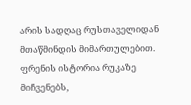არის სადღაც რუსთაველიდან მთაწმინდის მიმართულებით. ფრენის ისტორია რუკაზე მიჩვენებს,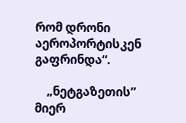რომ დრონი აეროპორტისკენ გაფრინდა“.

    „ნეტგაზეთის” მიერ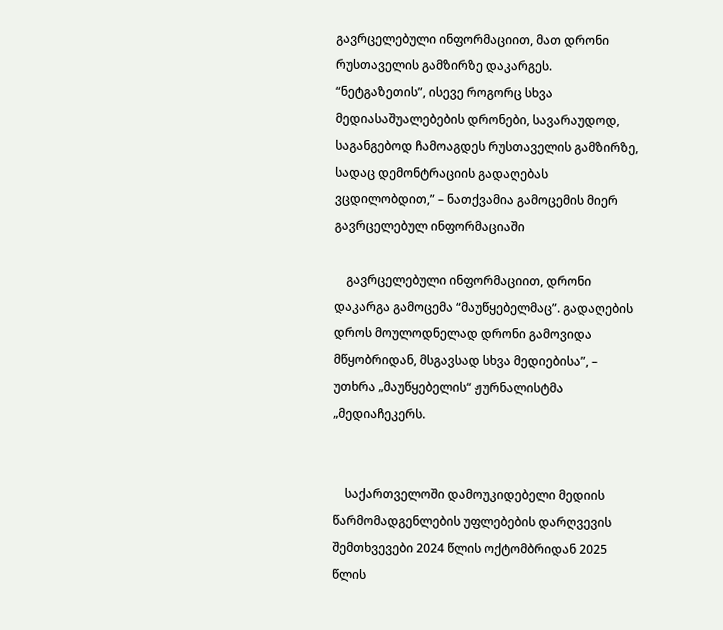გავრცელებული ინფორმაციით, მათ დრონი რუსთაველის გამზირზე დაკარგეს. “ნეტგაზეთის”, ისევე როგორც სხვა მედიასაშუალებების დრონები, სავარაუდოდ, საგანგებოდ ჩამოაგდეს რუსთაველის გამზირზე, სადაც დემონტრაციის გადაღებას ვცდილობდით,” – ნათქვამია გამოცემის მიერ გავრცელებულ ინფორმაციაში

    გავრცელებული ინფორმაციით, დრონი დაკარგა გამოცემა “მაუწყებელმაც”. გადაღების დროს მოულოდნელად დრონი გამოვიდა მწყობრიდან, მსგავსად სხვა მედიებისა”, – უთხრა „მაუწყებელის“ ჟურნალისტმა „მედიაჩეკერს.


    საქართველოში დამოუკიდებელი მედიის წარმომადგენლების უფლებების დარღვევის შემთხვევები 2024 წლის ოქტომბრიდან 2025 წლის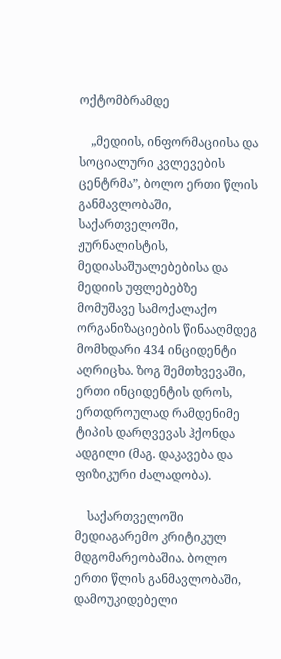ოქტომბრამდე

    „მედიის, ინფორმაციისა და სოციალური კვლევების ცენტრმა”, ბოლო ერთი წლის განმავლობაში, საქართველოში, ჟურნალისტის, მედიასაშუალებებისა და მედიის უფლებებზე მომუშავე სამოქალაქო ორგანიზაციების წინააღმდეგ მომხდარი 434 ინციდენტი აღრიცხა. ზოგ შემთხვევაში, ერთი ინციდენტის დროს, ერთდროულად რამდენიმე ტიპის დარღვევას ჰქონდა ადგილი (მაგ. დაკავება და ფიზიკური ძალადობა).

    საქართველოში მედიაგარემო კრიტიკულ მდგომარეობაშია. ბოლო ერთი წლის განმავლობაში, დამოუკიდებელი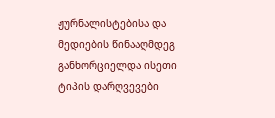ჟურნალისტებისა და მედიების წინააღმდეგ განხორციელდა ისეთი ტიპის დარღვევები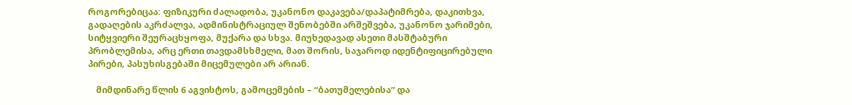როგორებიცაა: ფიზიკური ძალადობა, უკანონო დაკავება/დაპატიმრება, დაკითხვა, გადაღების აკრძალვა, ადმინისტრაციულ შენობებში არშეშვება, უკანონო ჯარიმები, სიტყვიერი შეურაცხყოფა, მუქარა და სხვა. მიუხედავად ასეთი მასშტაბური პრობლემისა, არც ერთი თავდამსხმელი, მათ შორის, საჯაროდ იდენტიფიცირებული პირები, პასუხისგებაში მიცემულები არ არიან.

    მიმდინარე წლის 6 აგვისტოს, გამოცემების – “ბათუმელებისა” და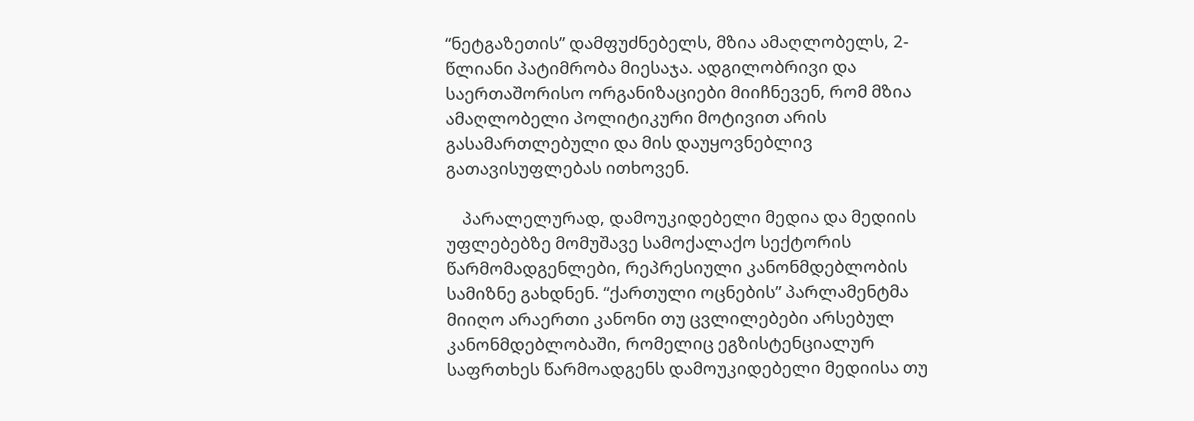“ნეტგაზეთის” დამფუძნებელს, მზია ამაღლობელს, 2-წლიანი პატიმრობა მიესაჯა. ადგილობრივი და საერთაშორისო ორგანიზაციები მიიჩნევენ, რომ მზია ამაღლობელი პოლიტიკური მოტივით არის გასამართლებული და მის დაუყოვნებლივ გათავისუფლებას ითხოვენ.

    პარალელურად, დამოუკიდებელი მედია და მედიის უფლებებზე მომუშავე სამოქალაქო სექტორის წარმომადგენლები, რეპრესიული კანონმდებლობის სამიზნე გახდნენ. “ქართული ოცნების” პარლამენტმა მიიღო არაერთი კანონი თუ ცვლილებები არსებულ კანონმდებლობაში, რომელიც ეგზისტენციალურ საფრთხეს წარმოადგენს დამოუკიდებელი მედიისა თუ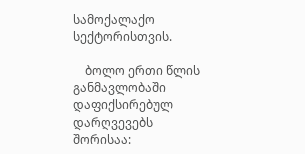სამოქალაქო სექტორისთვის.

    ბოლო ერთი წლის განმავლობაში დაფიქსირებულ დარღვევებს შორისაა: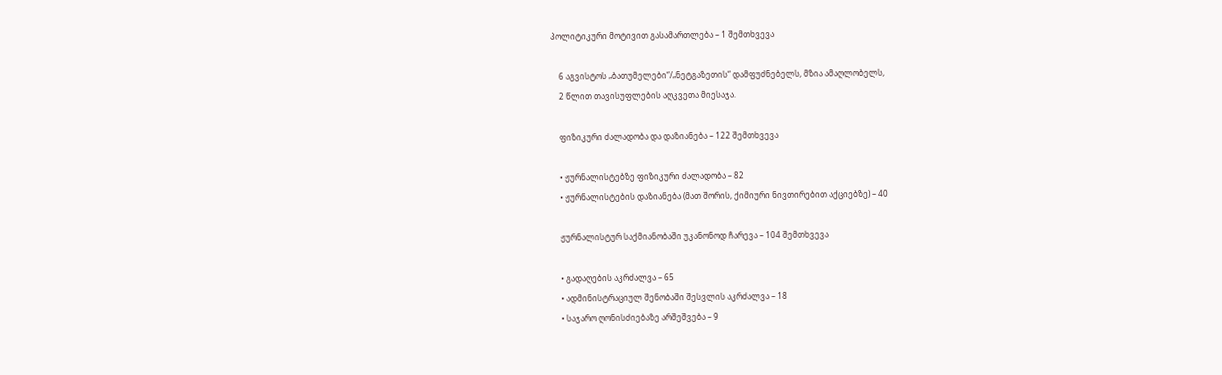პოლიტიკური მოტივით გასამართლება – 1 შემთხვევა

    6 აგვისტოს „ბათუმელები“/„ნეტგაზეთის“ დამფუძნებელს, მზია ამაღლობელს,
    2 წლით თავისუფლების აღკვეთა მიესაჯა.

    ფიზიკური ძალადობა და დაზიანება – 122 შემთხვევა

    • ჟურნალისტებზე ფიზიკური ძალადობა – 82
    • ჟურნალისტების დაზიანება (მათ შორის, ქიმიური ნივთირებით აქციებზე) – 40

    ჟურნალისტურ საქმიანობაში უკანონოდ ჩარევა – 104 შემთხვევა

    • გადაღების აკრძალვა – 65
    • ადმინისტრაციულ შენობაში შესვლის აკრძალვა – 18
    • საჯარო ღონისძიებაზე არშეშვება – 9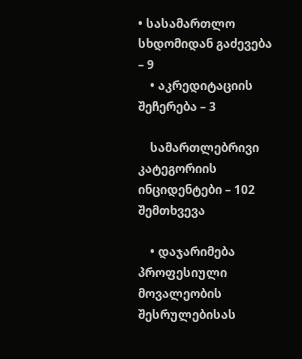• სასამართლო სხდომიდან გაძევება – 9
    • აკრედიტაციის შეჩერება – 3

    სამართლებრივი კატეგორიის ინციდენტები – 102 შემთხვევა

    • დაჯარიმება პროფესიული მოვალეობის შესრულებისას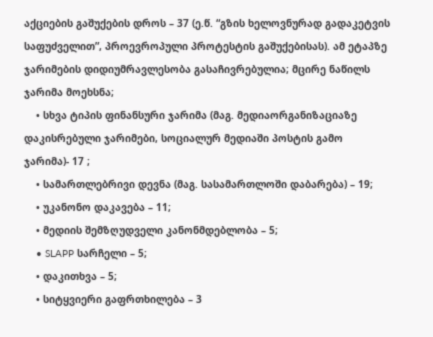აქციების გაშუქების დროს – 37 (ე.წ. “გზის ხელოვნურად გადაკეტვის საფუძველით”, პროევროპული პროტესტის გაშუქებისას). ამ ეტაპზე ჯარიმების დიდიუმრავლესობა გასაჩივრებულია; მცირე ნაწილს ჯარიმა მოეხსნა;
    • სხვა ტიპის ფინანსური ჯარიმა (მაგ. მედიაორგანიზაციაზე დაკისრებული ჯარიმები, სოციალურ მედიაში პოსტის გამო ჯარიმა)- 17 ;
    • სამართლებრივი დევნა (მაგ. სასამართლოში დაბარება) – 19;
    • უკანონო დაკავება – 11;
    • მედიის შემზღუდველი კანონმდებლობა – 5;
    • SLAPP სარჩელი – 5;
    • დაკითხვა – 5;
    • სიტყვიერი გაფრთხილება – 3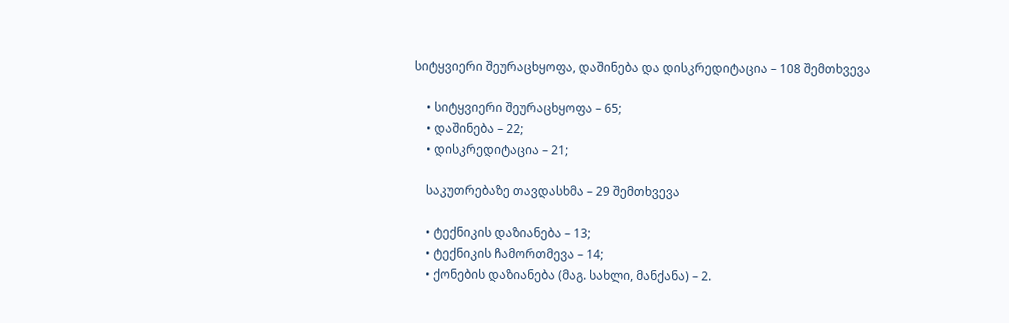სიტყვიერი შეურაცხყოფა, დაშინება და დისკრედიტაცია – 108 შემთხვევა

    • სიტყვიერი შეურაცხყოფა – 65;
    • დაშინება – 22;
    • დისკრედიტაცია – 21;

    საკუთრებაზე თავდასხმა – 29 შემთხვევა

    • ტექნიკის დაზიანება – 13;
    • ტექნიკის ჩამორთმევა – 14;
    • ქონების დაზიანება (მაგ. სახლი, მანქანა) – 2.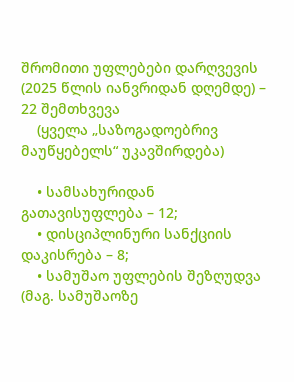შრომითი უფლებები დარღვევის (2025 წლის იანვრიდან დღემდე) – 22 შემთხვევა
    (ყველა „საზოგადოებრივ მაუწყებელს“ უკავშირდება)

    • სამსახურიდან გათავისუფლება – 12;
    • დისციპლინური სანქციის დაკისრება – 8;
    • სამუშაო უფლების შეზღუდვა (მაგ. სამუშაოზე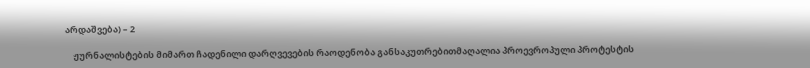არდაშვება) – 2

    ჟურნალისტების მიმართ ჩადენილი დარღვევების რაოდენობა განსაკუთრებითმაღალია პროევროპული პროტესტის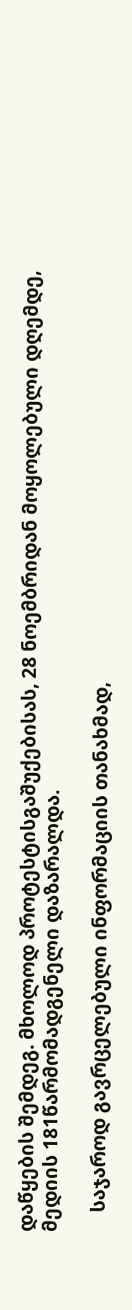დაწყების შემდეგ. მხოლოდ პროტესტისგაშუქებისას, 28 ნოემბრიდან მოყოლებული დღემდე, მედიის 181წარმომადგენელი დაზარალდა.

    საჯაროდ გავრცელებული ინფორმაციის თანახმად,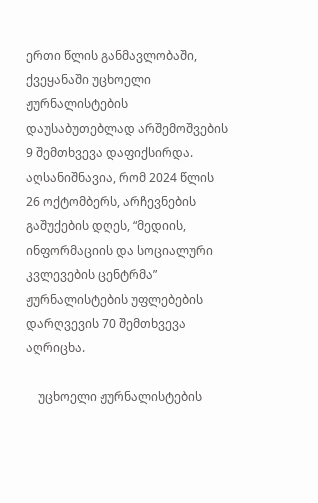ერთი წლის განმავლობაში, ქვეყანაში უცხოელი ჟურნალისტების დაუსაბუთებლად არშემოშვების 9 შემთხვევა დაფიქსირდა. აღსანიშნავია, რომ 2024 წლის 26 ოქტომბერს, არჩევნების გაშუქების დღეს, “მედიის, ინფორმაციის და სოციალური კვლევების ცენტრმა” ჟურნალისტების უფლებების დარღვევის 70 შემთხვევა აღრიცხა.

    უცხოელი ჟურნალისტების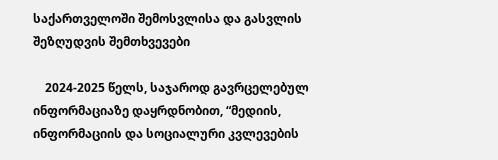საქართველოში შემოსვლისა და გასვლის შეზღუდვის შემთხვევები

    2024-2025 წელს, საჯაროდ გავრცელებულ ინფორმაციაზე დაყრდნობით, “მედიის, ინფორმაციის და სოციალური კვლევების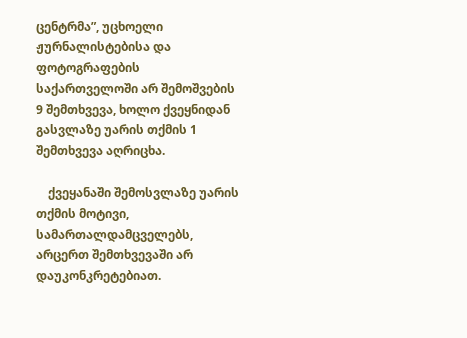ცენტრმა”, უცხოელი ჟურნალისტებისა და ფოტოგრაფების საქართველოში არ შემოშვების 9 შემთხვევა, ხოლო ქვეყნიდან გასვლაზე უარის თქმის 1 შემთხვევა აღრიცხა.

    ქვეყანაში შემოსვლაზე უარის თქმის მოტივი, სამართალდამცველებს, არცერთ შემთხვევაში არ დაუკონკრეტებიათ.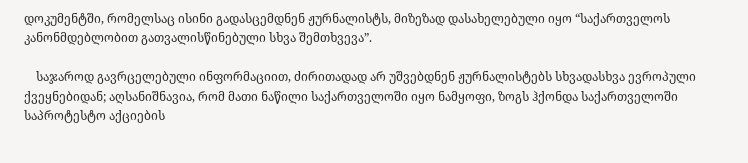დოკუმენტში, რომელსაც ისინი გადასცემდნენ ჟურნალისტს, მიზეზად დასახელებული იყო “საქართველოს კანონმდებლობით გათვალისწინებული სხვა შემთხვევა”.

    საჯაროდ გავრცელებული ინფორმაციით, ძირითადად არ უშვებდნენ ჟურნალისტებს სხვადასხვა ევროპული ქვეყნებიდან; აღსანიშნავია, რომ მათი ნაწილი საქართველოში იყო ნამყოფი, ზოგს ჰქონდა საქართველოში საპროტესტო აქციების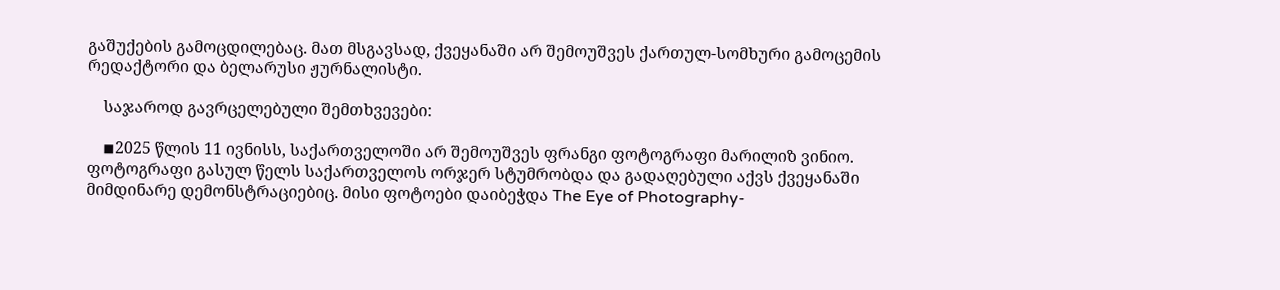გაშუქების გამოცდილებაც. მათ მსგავსად, ქვეყანაში არ შემოუშვეს ქართულ-სომხური გამოცემის რედაქტორი და ბელარუსი ჟურნალისტი.

    საჯაროდ გავრცელებული შემთხვევები:

    ◾2025 წლის 11 ივნისს, საქართველოში არ შემოუშვეს ფრანგი ფოტოგრაფი მარილიზ ვინიო. ფოტოგრაფი გასულ წელს საქართველოს ორჯერ სტუმრობდა და გადაღებული აქვს ქვეყანაში მიმდინარე დემონსტრაციებიც. მისი ფოტოები დაიბეჭდა The Eye of Photography-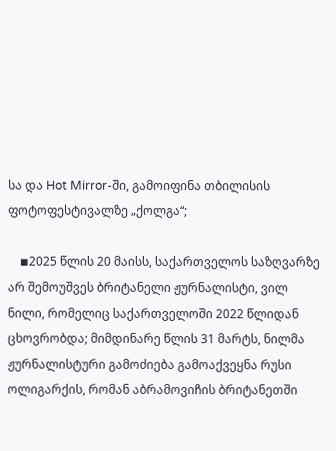სა და Hot Mirror-ში, გამოიფინა თბილისის ფოტოფესტივალზე „ქოლგა“;

    ◾2025 წლის 20 მაისს, საქართველოს საზღვარზე არ შემოუშვეს ბრიტანელი ჟურნალისტი, ვილ ნილი, რომელიც საქართველოში 2022 წლიდან ცხოვრობდა; მიმდინარე წლის 31 მარტს, ნილმა ჟურნალისტური გამოძიება გამოაქვეყნა რუსი ოლიგარქის, რომან აბრამოვიჩის ბრიტანეთში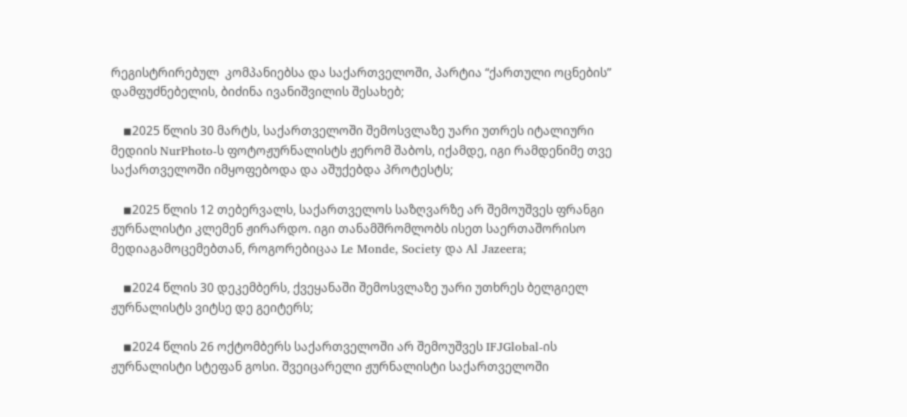რეგისტრირებულ  კომპანიებსა და საქართველოში, პარტია “ქართული ოცნების” დამფუძნებელის, ბიძინა ივანიშვილის შესახებ;

    ◾2025 წლის 30 მარტს, საქართველოში შემოსვლაზე უარი უთრეს იტალიური მედიის NurPhoto-ს ფოტოჟურნალისტს ჟერომ შაბოს, იქამდე, იგი რამდენიმე თვე საქართველოში იმყოფებოდა და აშუქებდა პროტესტს;

    ◾2025 წლის 12 თებერვალს, საქართველოს საზღვარზე არ შემოუშვეს ფრანგი ჟურნალისტი კლემენ ჟირარდო. იგი თანამშრომლობს ისეთ საერთაშორისო მედიაგამოცემებთან, როგორებიცაა Le Monde, Society და Al Jazeera;

    ◾2024 წლის 30 დეკემბერს, ქვეყანაში შემოსვლაზე უარი უთხრეს ბელგიელ ჟურნალისტს ვიტსე დე გეიტერს;

    ◾2024 წლის 26 ოქტომბერს საქართველოში არ შემოუშვეს IFJGlobal-ის ჟურნალისტი სტეფან გოსი. შვეიცარელი ჟურნალისტი საქართველოში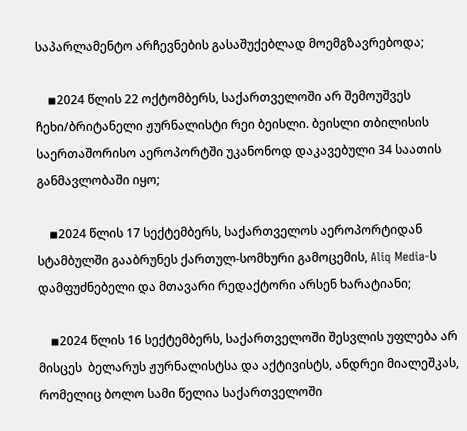საპარლამენტო არჩევნების გასაშუქებლად მოემგზავრებოდა;

    ◾2024 წლის 22 ოქტომბერს, საქართველოში არ შემოუშვეს ჩეხი/ბრიტანელი ჟურნალისტი რეი ბეისლი. ბეისლი თბილისის საერთაშორისო აეროპორტში უკანონოდ დაკავებული 34 საათის განმავლობაში იყო;

    ◾2024 წლის 17 სექტემბერს, საქართველოს აეროპორტიდან სტამბულში გააბრუნეს ქართულ-სომხური გამოცემის, Aliq Media-ს დამფუძნებელი და მთავარი რედაქტორი არსენ ხარატიანი;

    ◾2024 წლის 16 სექტემბერს, საქართველოში შესვლის უფლება არ მისცეს  ბელარუს ჟურნალისტსა და აქტივისტს, ანდრეი მიალეშკას, რომელიც ბოლო სამი წელია საქართველოში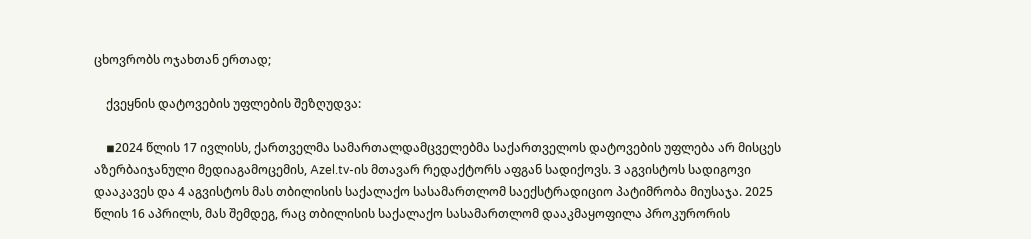ცხოვრობს ოჯახთან ერთად;

    ქვეყნის დატოვების უფლების შეზღუდვა:

    ◾2024 წლის 17 ივლისს, ქართველმა სამართალდამცველებმა საქართველოს დატოვების უფლება არ მისცეს აზერბაიჯანული მედიაგამოცემის, Azel.tv-ის მთავარ რედაქტორს აფგან სადიქოვს. 3 აგვისტოს სადიგოვი დააკავეს და 4 აგვისტოს მას თბილისის საქალაქო სასამართლომ საექსტრადიციო პატიმრობა მიუსაჯა. 2025 წლის 16 აპრილს, მას შემდეგ, რაც თბილისის საქალაქო სასამართლომ დააკმაყოფილა პროკურორის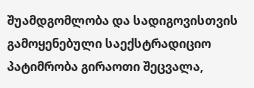შუამდგომლობა და სადიგოვისთვის გამოყენებული საექსტრადიციო პატიმრობა გირაოთი შეცვალა,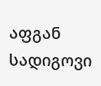აფგან სადიგოვი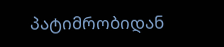პატიმრობიდან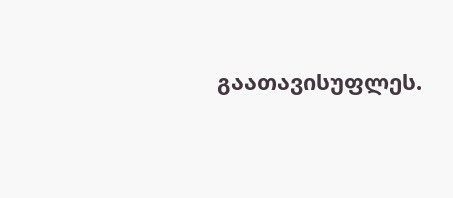გაათავისუფლეს.